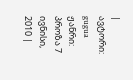| ავტორი: gugua ჟანრი: პროზა 7 ივნისი, 2010 |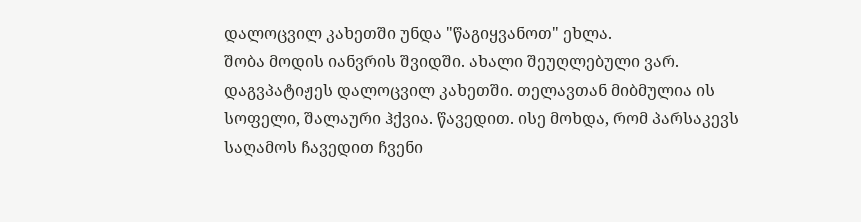დალოცვილ კახეთში უნდა "წაგიყვანოთ" ეხლა.
შობა მოდის იანვრის შვიდში. ახალი შეუღლებული ვარ. დაგვპატიჟეს დალოცვილ კახეთში. თელავთან მიბმულია ის სოფელი, შალაური ჰქვია. წავედით. ისე მოხდა, რომ პარსაკევს საღამოს ჩავედით ჩვენი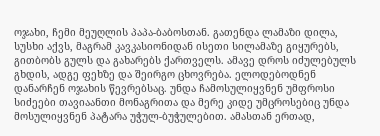ოჯახი, ჩემი მეუღლის პაპა-ბაბოსთან. გათენდა ლამაზი დილა, სუსხი აქვს, მაგრამ კავკასიონიდან ისეთი სილამაზე გიყურებს, გითბობს გულს და გახარებს ქართველს. ამავე დროს იძულებულს გხდის, ადგე ფეხზე და შეირგო ცხოვრება. ელოდებოდნენ დანარჩენ ოჯახის წევრებსაც. უნდა ჩამოსულიყვნენ უმფროსი სიძეები თავიაანთი მონაგრითა და მერე კიდე უმცროსებიც უნდა მოსულიყვნენ პატარა უჭულ-ბუჭულებით. ამასთან ერთად,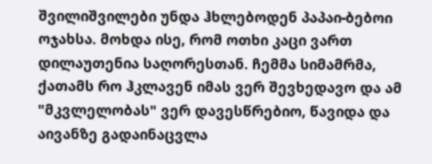შვილიშვილები უნდა ჰხლებოდენ პაპაი-ბებოი ოჯახსა. მოხდა ისე, რომ ოთხი კაცი ვართ დილაუთენია საღორესთან. ჩემმა სიმამრმა, ქათამს რო ჰკლავენ იმას ვერ შევხედავო და ამ "მკვლელობას" ვერ დავესწრებიო, წავიდა და აივანზე გადაინაცვლა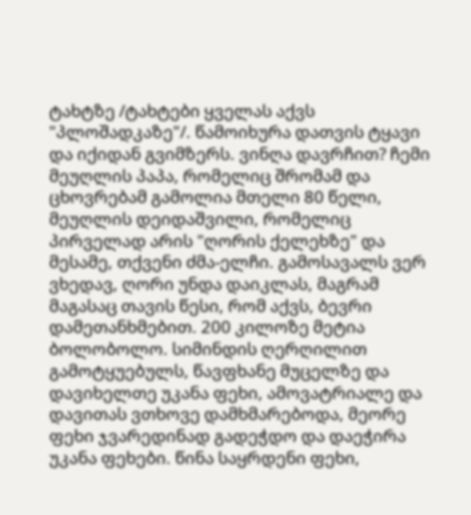ტახტზე /ტახტები ყველას აქვს "პლოშადკაზე"/. წამოიხურა დათვის ტყავი და იქიდან გვიმზერს. ვინღა დავრჩით? ჩემი მეუღლის პაპა, რომელიც შრომამ და ცხოვრებამ გამოლია მთელი 80 წელი, მეუღლის დეიდაშვილი, რომელიც პირველად არის "ღორის ქელეხზე" და მესამე, თქვენი ძმა-ელჩი. გამოსავალს ვერ ვხედავ, ღორი უნდა დაიკლას, მაგრამ მაგასაც თავის წესი, რომ აქვს, ბევრი დამეთანხმებით. 200 კილოზე მეტია ბოლობოლო. სიმინდის ღერღილით გამოტყუებულს, წავფხანე მუცელზე და დავიხელთე უკანა ფეხი, ამოვატრიალე და დავითას ვთხოვე დამხმარებოდა, მეორე ფეხი ჯვარედინად გადეჭდო და დაეჭირა უკანა ფეხები. წინა საყრდენი ფეხი,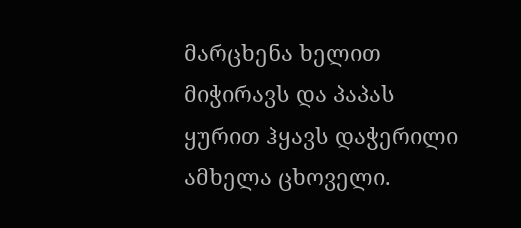მარცხენა ხელით მიჭირავს და პაპას ყურით ჰყავს დაჭერილი ამხელა ცხოველი.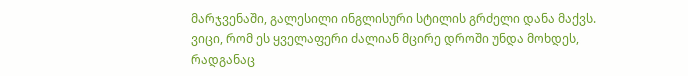მარჯვენაში, გალესილი ინგლისური სტილის გრძელი დანა მაქვს. ვიცი, რომ ეს ყველაფერი ძალიან მცირე დროში უნდა მოხდეს, რადგანაც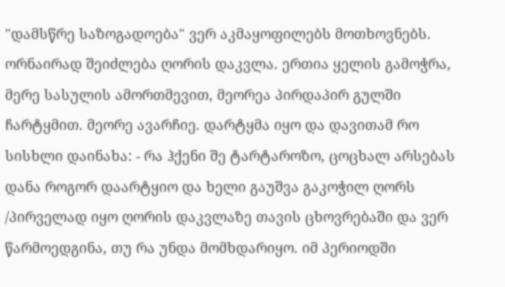"დამსწრე საზოგადოება" ვერ აკმაყოფილებს მოთხოვნებს. ორნაირად შეიძლება ღორის დაკვლა. ერთია ყელის გამოჭრა, მერე სასულის ამორთმევით, მეორეა პირდაპირ გულში ჩარტყმით. მეორე ავარჩიე. დარტყმა იყო და დავითამ რო სისხლი დაინახა: - რა ჰქენი შე ტარტაროზო, ცოცხალ არსებას დანა როგორ დაარტყიო და ხელი გაუშვა გაკოჭილ ღორს /პირველად იყო ღორის დაკვლაზე თავის ცხოვრებაში და ვერ წარმოედგინა, თუ რა უნდა მომხდარიყო. იმ პერიოდში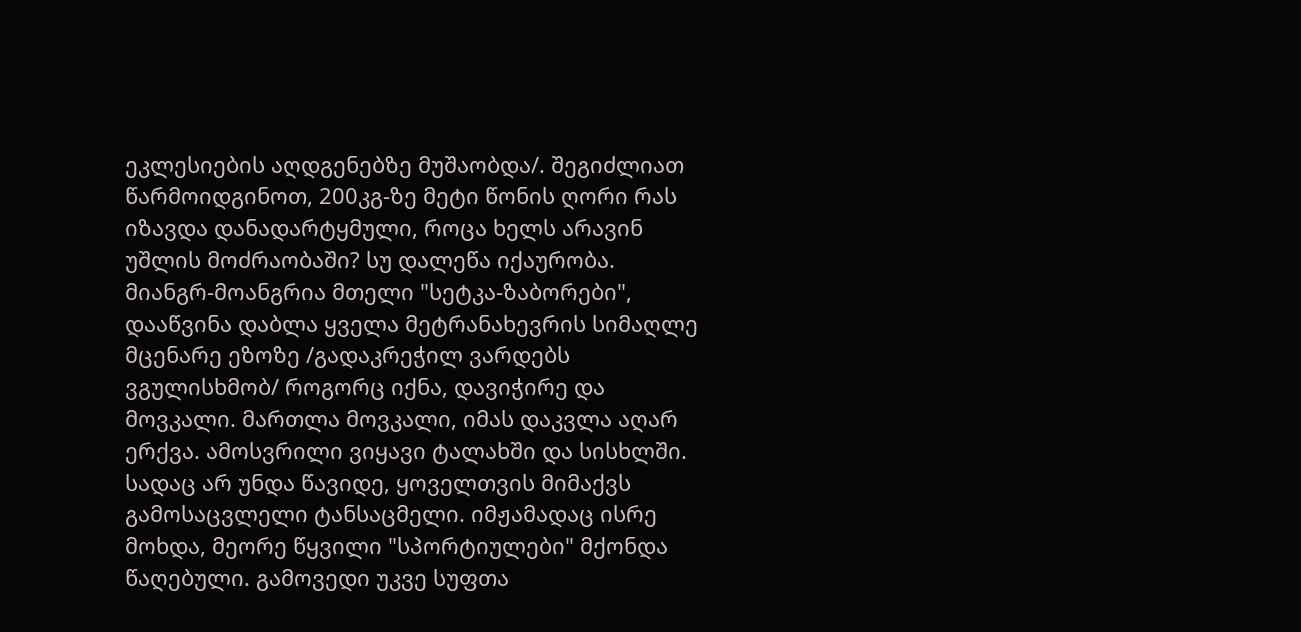ეკლესიების აღდგენებზე მუშაობდა/. შეგიძლიათ წარმოიდგინოთ, 200კგ-ზე მეტი წონის ღორი რას იზავდა დანადარტყმული, როცა ხელს არავინ უშლის მოძრაობაში? სუ დალეწა იქაურობა. მიანგრ-მოანგრია მთელი "სეტკა-ზაბორები", დააწვინა დაბლა ყველა მეტრანახევრის სიმაღლე მცენარე ეზოზე /გადაკრეჭილ ვარდებს ვგულისხმობ/ როგორც იქნა, დავიჭირე და მოვკალი. მართლა მოვკალი, იმას დაკვლა აღარ ერქვა. ამოსვრილი ვიყავი ტალახში და სისხლში. სადაც არ უნდა წავიდე, ყოველთვის მიმაქვს გამოსაცვლელი ტანსაცმელი. იმჟამადაც ისრე მოხდა, მეორე წყვილი "სპორტიულები" მქონდა წაღებული. გამოვედი უკვე სუფთა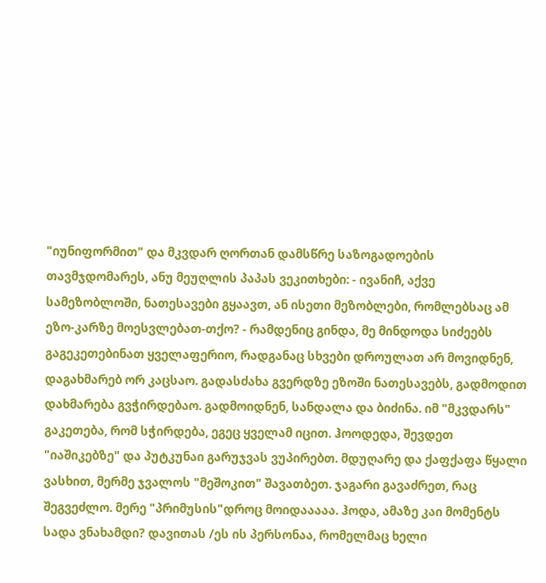"იუნიფორმით" და მკვდარ ღორთან დამსწრე საზოგადოების თავმჯდომარეს, ანუ მეუღლის პაპას ვეკითხები: - ივანიჩ, აქვე სამეზობლოში, ნათესავები გყაავთ, ან ისეთი მეზობლები, რომლებსაც ამ ეზო-კარზე მოესვლებათ-თქო? - რამდენიც გინდა, მე მინდოდა სიძეებს გაგეკეთებინათ ყველაფერიო, რადგანაც სხვები დროულათ არ მოვიდნენ, დაგახმარებ ორ კაცსაო. გადასძახა გვერდზე ეზოში ნათესავებს, გადმოდით დახმარება გვჭირდებაო. გადმოიდნენ, სანდალა და ბიძინა. იმ "მკვდარს" გაკეთება, რომ სჭირდება, ეგეც ყველამ იცით. ჰოოდედა, შევდეთ "იაშიკებზე" და პუტკუნაი გარუჯვას ვუპირებთ. მდუღარე და ქაფქაფა წყალი ვასხით, მერმე ჯვალოს "მეშოკით" შავათბეთ. ჯაგარი გავაძრეთ, რაც შეგვეძლო. მერე "პრიმუსის"დროც მოიდააააა. ჰოდა, ამაზე კაი მომენტს სადა ვნახამდი? დავითას /ეს ის პერსონაა, რომელმაც ხელი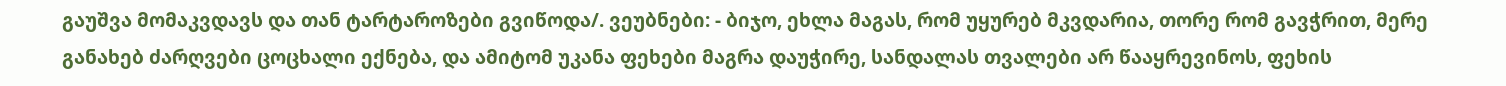გაუშვა მომაკვდავს და თან ტარტაროზები გვიწოდა/. ვეუბნები: - ბიჯო, ეხლა მაგას, რომ უყურებ მკვდარია, თორე რომ გავჭრით, მერე განახებ ძარღვები ცოცხალი ექნება, და ამიტომ უკანა ფეხები მაგრა დაუჭირე, სანდალას თვალები არ წააყრევინოს, ფეხის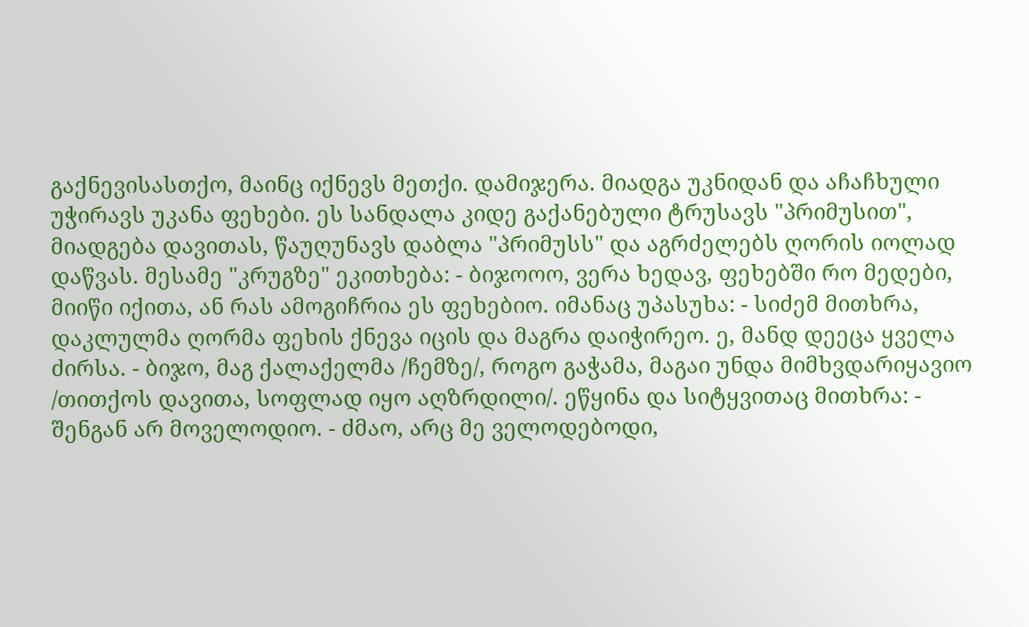გაქნევისასთქო, მაინც იქნევს მეთქი. დამიჯერა. მიადგა უკნიდან და აჩაჩხული უჭირავს უკანა ფეხები. ეს სანდალა კიდე გაქანებული ტრუსავს "პრიმუსით", მიადგება დავითას, წაუღუნავს დაბლა "პრიმუსს" და აგრძელებს ღორის იოლად დაწვას. მესამე "კრუგზე" ეკითხება: - ბიჯოოო, ვერა ხედავ, ფეხებში რო მედები, მიიწი იქითა, ან რას ამოგიჩრია ეს ფეხებიო. იმანაც უპასუხა: - სიძემ მითხრა, დაკლულმა ღორმა ფეხის ქნევა იცის და მაგრა დაიჭირეო. ე, მანდ დეეცა ყველა ძირსა. - ბიჯო, მაგ ქალაქელმა /ჩემზე/, როგო გაჭამა, მაგაი უნდა მიმხვდარიყავიო /თითქოს დავითა, სოფლად იყო აღზრდილი/. ეწყინა და სიტყვითაც მითხრა: - შენგან არ მოველოდიო. - ძმაო, არც მე ველოდებოდი,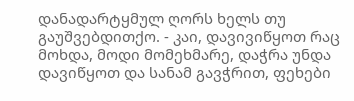დანადარტყმულ ღორს ხელს თუ გაუშვებდითქო. - კაი, დავივიწყოთ რაც მოხდა, მოდი მომეხმარე, დაჭრა უნდა დავიწყოთ და სანამ გავჭრით, ფეხები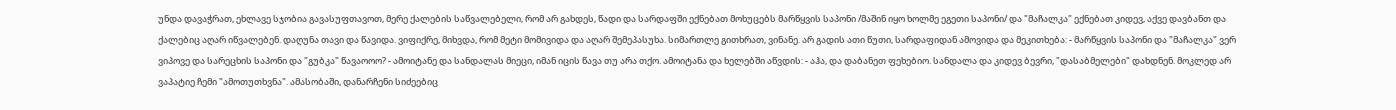უნდა დავაჭრათ, ეხლავე სჯობია გავასუფთავოთ, მერე ქალების საწვალებელი, რომ არ გახდეს, წადი და სარდაფში ექნებათ მოხუცებს მარწყვის საპონი /მაშინ იყო ხოლმე ეგეთი საპონი/ და "მაჩალკა" ექნებათ კიდევ, აქვე დავბანთ და ქალებიც აღარ იწვალებენ. დაღუნა თავი და წავიდა. ვიფიქრე, მიხვდა, რომ მეტი მომივიდა და აღარ შემეპასუხა. სიმართლე გითხრათ, ვინანე. არ გადის ათი წუთი, სარდაფიდან ამოვიდა და მეკითხება: - მარწყვის საპონი და "მაჩალკა" ვერ ვიპოვე და სარეცხის საპონი და "გუბკა" წავაოოო? - ამოიტანე და სანდალას მიეცი, იმან იცის წავა თუ არა თქო. ამოიტანა და ხელებში აწვდის: - აჰა, და დაბანეთ ფეხებიო. სანდალა და კიდევ ბევრი, "დასაბმელები" დახდნენ. მოკლედ არ ვაპატიე ჩემი "ამოთუთხვნა". ამასობაში, დანარჩენი სიძეებიც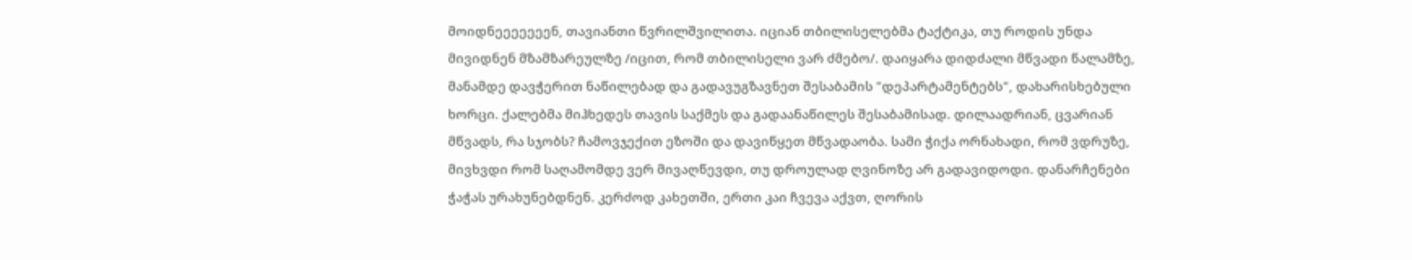მოიდნეეეეეეენ, თავიანთი წვრილშვილითა. იციან თბილისელებმა ტაქტიკა, თუ როდის უნდა მივიდნენ მზამზარეულზე /იცით, რომ თბილისელი ვარ ძმებო/. დაიყარა დიდძალი მწვადი წალამზე, მანამდე დავჭერით ნაწილებად და გადავუგზავნეთ შესაბამის "დეპარტამენტებს", დახარისხებული ხორცი. ქალებმა მიჰხედეს თავის საქმეს და გადაანაწილეს შესაბამისად. დილაადრიან, ცვარიან მწვადს, რა სჯობს? ჩამოვჯექით ეზოში და დავიწყეთ მწვადაობა. სამი ჭიქა ორნახადი, რომ ვდრუზე, მივხვდი რომ საღამომდე ვერ მივაღწევდი, თუ დროულად ღვინოზე არ გადავიდოდი. დანარჩენები ჭაჭას ურახუნებდნენ. კერძოდ კახეთში, ერთი კაი ჩვევა აქვთ, ღორის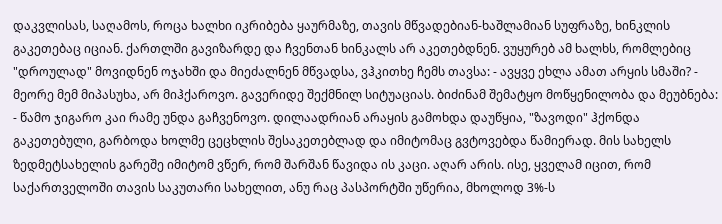დაკვლისას, საღამოს, როცა ხალხი იკრიბება ყაურმაზე, თავის მწვადებიან-ხაშლამიან სუფრაზე, ხინკლის გაკეთებაც იციან. ქართლში გავიზარდე და ჩვენთან ხინკალს არ აკეთებდნენ. ვუყურებ ამ ხალხს, რომლებიც "დროულად" მოვიდნენ ოჯახში და მიეძალნენ მწვადსა, ვჰკითხე ჩემს თავსა: - ავყვე ეხლა ამათ არყის სმაში? - მეორე მემ მიპასუხა, არ მიჰქაროვო. გავერიდე შექმნილ სიტუაციას. ბიძინამ შემატყო მოწყენილობა და მეუბნება: - წამო ჯიგარო კაი რამე უნდა გაჩვენოვო. დილაადრიან არაყის გამოხდა დაუწყია, "ზავოდი" ჰქონდა გაკეთებული, გარბოდა ხოლმე ცეცხლის შესაკეთებლად და იმიტომაც გვტოვებდა წამიერად. მის სახელს ზედმეტსახელის გარეშე იმიტომ ვწერ, რომ შარშან წავიდა ის კაცი. აღარ არის. ისე, ყველამ იცით, რომ საქართველოში თავის საკუთარი სახელით, ანუ რაც პასპორტში უწერია, მხოლოდ 3%-ს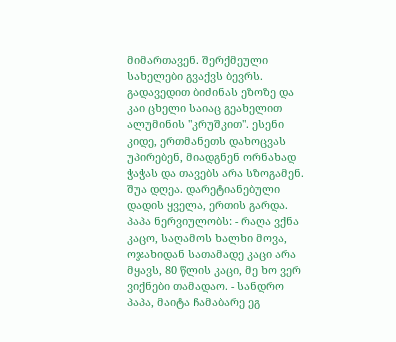მიმართავენ. შერქმეული სახელები გვაქვს ბევრს. გადავედით ბიძინას ეზოზე და კაი ცხელი საიაც გეახელით ალუმინის "კრუშკით". ესენი კიდე, ერთმანეთს დახოცვას უპირებენ, მიადგნენ ორნახად ჭაჭას და თავებს არა სზოგამენ. შუა დღეა. დარეტიანებული დადის ყველა, ერთის გარდა. პაპა ნერვიულობს: - რაღა ვქნა კაცო, საღამოს ხალხი მოვა, ოჯახიდან სათამადე კაცი არა მყავს, 80 წლის კაცი, მე ხო ვერ ვიქნები თამადაო. - სანდრო პაპა, მაიტა ჩამაბარე ეგ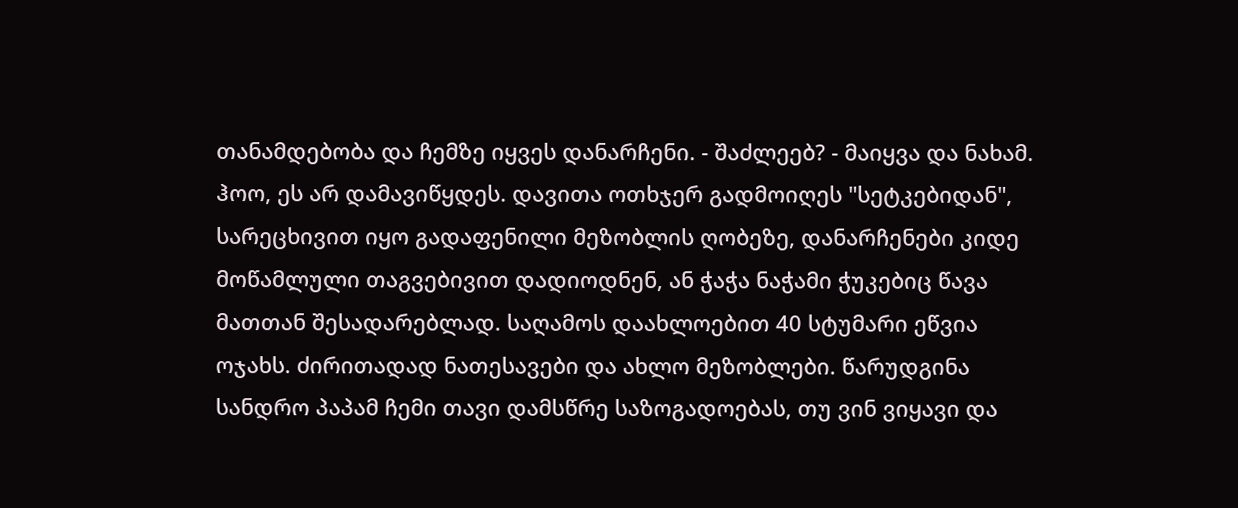თანამდებობა და ჩემზე იყვეს დანარჩენი. - შაძლეებ? - მაიყვა და ნახამ. ჰოო, ეს არ დამავიწყდეს. დავითა ოთხჯერ გადმოიღეს "სეტკებიდან", სარეცხივით იყო გადაფენილი მეზობლის ღობეზე, დანარჩენები კიდე მოწამლული თაგვებივით დადიოდნენ, ან ჭაჭა ნაჭამი ჭუკებიც წავა მათთან შესადარებლად. საღამოს დაახლოებით 40 სტუმარი ეწვია ოჯახს. ძირითადად ნათესავები და ახლო მეზობლები. წარუდგინა სანდრო პაპამ ჩემი თავი დამსწრე საზოგადოებას, თუ ვინ ვიყავი და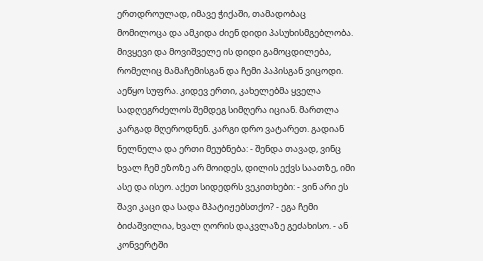ერთდროულად, იმავე ჭიქაში, თამადობაც მომილოცა და ამკიდა ძიენ დიდი პასუხისმგებლობა. მივყევი და მოვიშველე ის დიდი გამოცდილება, რომელიც მამაჩემისგან და ჩემი პაპისგან ვიცოდი. აეწყო სუფრა. კიდევ ერთი, კახელებმა ყველა სადღეგრძელოს შემდეგ სიმღერა იციან. მართლა კარგად მღეროდნენ. კარგი დრო ვატარეთ. გადიან ნელნელა და ერთი მეუბნება: - შენდა თავად, ვინც ხვალ ჩემ ეზოზე არ მოიდეს, დილის ექვს საათზე, იმი ასე და ისეო. აქეთ სიდედრს ვეკითხები: - ვინ არი ეს შავი კაცი და სადა მპატიჟებსთქო? - ეგა ჩემი ბიძაშვილია, ხვალ ღორის დაკვლაზე გეძახისო. - ან კონვერტში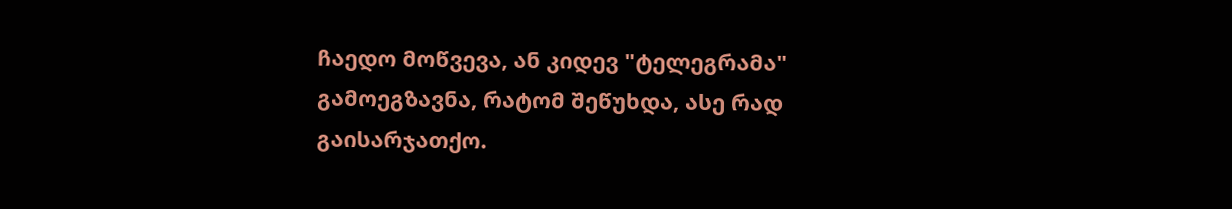ჩაედო მოწვევა, ან კიდევ "ტელეგრამა" გამოეგზავნა, რატომ შეწუხდა, ასე რად გაისარჯათქო.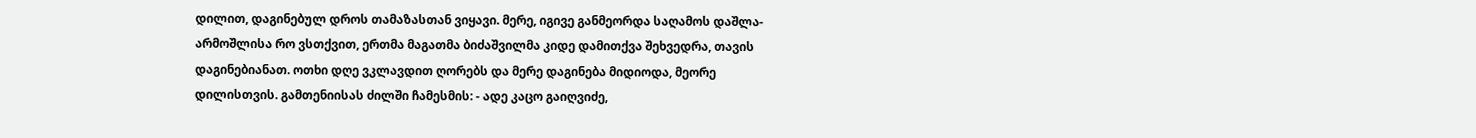დილით, დაგინებულ დროს თამაზასთან ვიყავი. მერე, იგივე განმეორდა საღამოს დაშლა-არმოშლისა რო ვსთქვით, ერთმა მაგათმა ბიძაშვილმა კიდე დამითქვა შეხვედრა, თავის დაგინებიანათ. ოთხი დღე ვკლავდით ღორებს და მერე დაგინება მიდიოდა, მეორე დილისთვის. გამთენიისას ძილში ჩამესმის: - ადე კაცო გაიღვიძე,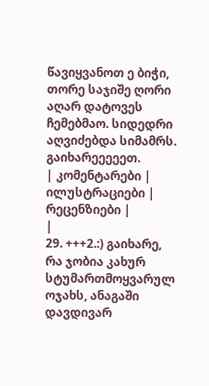წავიყვანოთ ე ბიჭი, თორე საჯიშე ღორი აღარ დატოვეს ჩემებმაო. სიდედრი აღვიძებდა სიმამრს. გაიხარეეეეეთ.
| კომენტარები |
ილუსტრაციები |
რეცენზიები |
|
29. +++2.:) გაიხარე, რა ჯობია კახურ სტუმართმოყვარულ ოჯახს, ანაგაში დავდივარ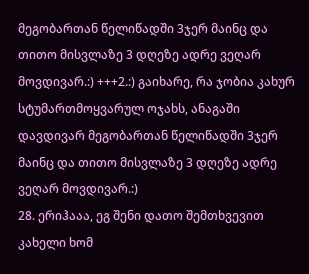მეგობართან წელიწადში 3ჯერ მაინც და თითო მისვლაზე 3 დღეზე ადრე ვეღარ მოვდივარ.:) +++2.:) გაიხარე, რა ჯობია კახურ სტუმართმოყვარულ ოჯახს, ანაგაში დავდივარ მეგობართან წელიწადში 3ჯერ მაინც და თითო მისვლაზე 3 დღეზე ადრე ვეღარ მოვდივარ.:)
28. ერიჰააა, ეგ შენი დათო შემთხვევით კახელი ხომ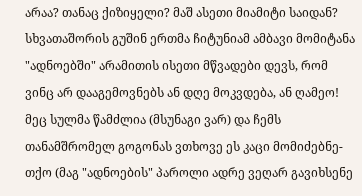არაა? თანაც ქიზიყელი? მაშ ასეთი მიამიტი საიდან? სხვათაშორის გუშინ ერთმა ჩიტუნიამ ამბავი მომიტანა "ადნოებში" არამითის ისეთი მწვადები დევს, რომ ვინც არ დააგემოვნებს ან დღე მოკვდება, ან ღამეო! მეც სულმა წამძლია (მსუნაგი ვარ) და ჩემს თანამშრომელ გოგონას ვთხოვე ეს კაცი მომიძებნე-თქო (მაგ "ადნოების" პაროლი ადრე ვეღარ გავიხსენე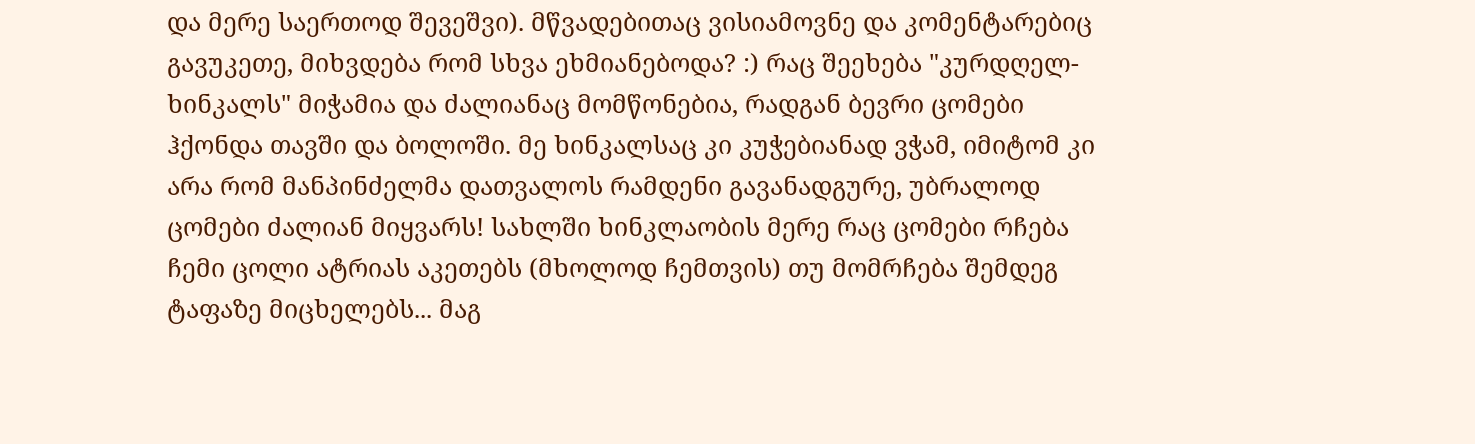და მერე საერთოდ შევეშვი). მწვადებითაც ვისიამოვნე და კომენტარებიც გავუკეთე, მიხვდება რომ სხვა ეხმიანებოდა? :) რაც შეეხება "კურდღელ-ხინკალს" მიჭამია და ძალიანაც მომწონებია, რადგან ბევრი ცომები ჰქონდა თავში და ბოლოში. მე ხინკალსაც კი კუჭებიანად ვჭამ, იმიტომ კი არა რომ მანპინძელმა დათვალოს რამდენი გავანადგურე, უბრალოდ ცომები ძალიან მიყვარს! სახლში ხინკლაობის მერე რაც ცომები რჩება ჩემი ცოლი ატრიას აკეთებს (მხოლოდ ჩემთვის) თუ მომრჩება შემდეგ ტაფაზე მიცხელებს... მაგ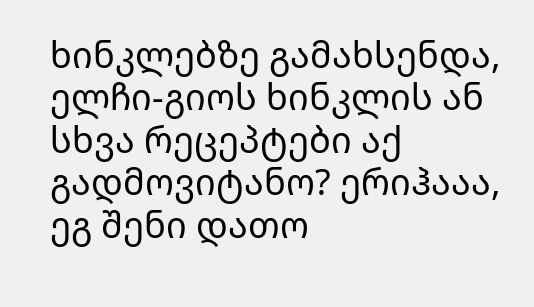ხინკლებზე გამახსენდა, ელჩი-გიოს ხინკლის ან სხვა რეცეპტები აქ გადმოვიტანო? ერიჰააა, ეგ შენი დათო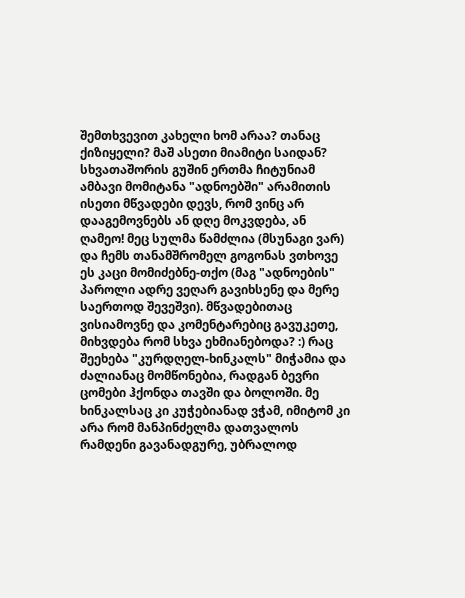შემთხვევით კახელი ხომ არაა? თანაც ქიზიყელი? მაშ ასეთი მიამიტი საიდან? სხვათაშორის გუშინ ერთმა ჩიტუნიამ ამბავი მომიტანა "ადნოებში" არამითის ისეთი მწვადები დევს, რომ ვინც არ დააგემოვნებს ან დღე მოკვდება, ან ღამეო! მეც სულმა წამძლია (მსუნაგი ვარ) და ჩემს თანამშრომელ გოგონას ვთხოვე ეს კაცი მომიძებნე-თქო (მაგ "ადნოების" პაროლი ადრე ვეღარ გავიხსენე და მერე საერთოდ შევეშვი). მწვადებითაც ვისიამოვნე და კომენტარებიც გავუკეთე, მიხვდება რომ სხვა ეხმიანებოდა? :) რაც შეეხება "კურდღელ-ხინკალს" მიჭამია და ძალიანაც მომწონებია, რადგან ბევრი ცომები ჰქონდა თავში და ბოლოში. მე ხინკალსაც კი კუჭებიანად ვჭამ, იმიტომ კი არა რომ მანპინძელმა დათვალოს რამდენი გავანადგურე, უბრალოდ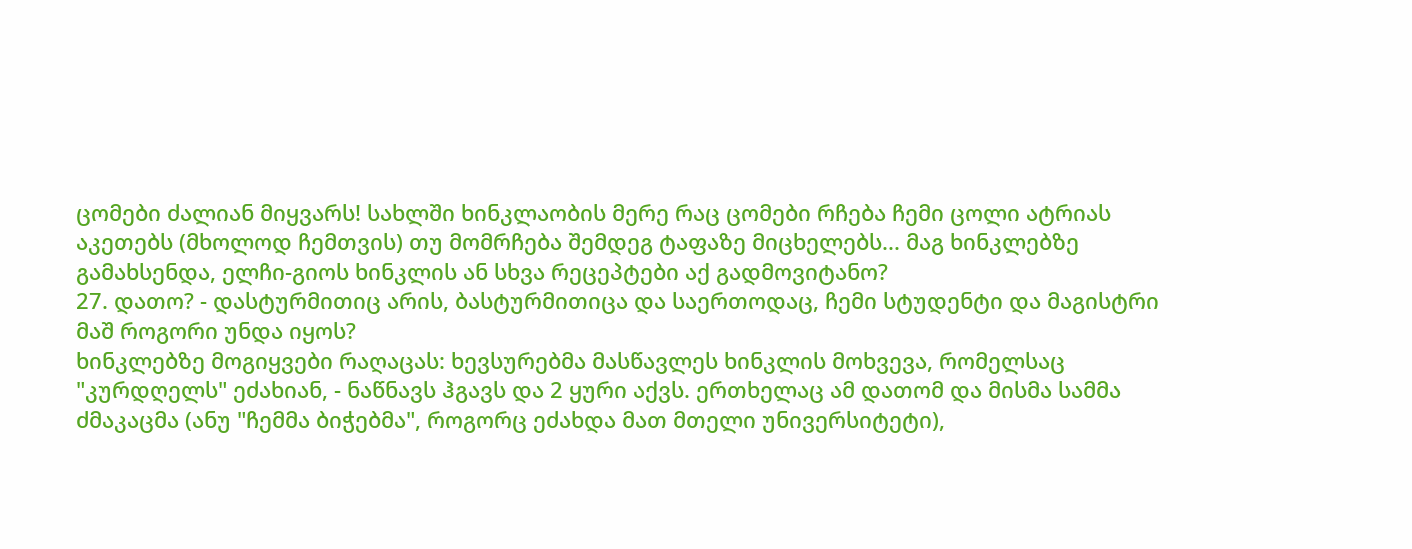ცომები ძალიან მიყვარს! სახლში ხინკლაობის მერე რაც ცომები რჩება ჩემი ცოლი ატრიას აკეთებს (მხოლოდ ჩემთვის) თუ მომრჩება შემდეგ ტაფაზე მიცხელებს... მაგ ხინკლებზე გამახსენდა, ელჩი-გიოს ხინკლის ან სხვა რეცეპტები აქ გადმოვიტანო?
27. დათო? - დასტურმითიც არის, ბასტურმითიცა და საერთოდაც, ჩემი სტუდენტი და მაგისტრი მაშ როგორი უნდა იყოს?
ხინკლებზე მოგიყვები რაღაცას: ხევსურებმა მასწავლეს ხინკლის მოხვევა, რომელსაც "კურდღელს" ეძახიან, - ნაწნავს ჰგავს და 2 ყური აქვს. ერთხელაც ამ დათომ და მისმა სამმა ძმაკაცმა (ანუ "ჩემმა ბიჭებმა", როგორც ეძახდა მათ მთელი უნივერსიტეტი),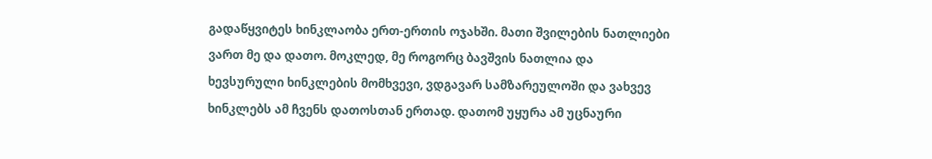გადაწყვიტეს ხინკლაობა ერთ-ერთის ოჯახში. მათი შვილების ნათლიები ვართ მე და დათო. მოკლედ, მე როგორც ბავშვის ნათლია და ხევსურული ხინკლების მომხვევი, ვდგავარ სამზარეულოში და ვახვევ ხინკლებს ამ ჩვენს დათოსთან ერთად. დათომ უყურა ამ უცნაური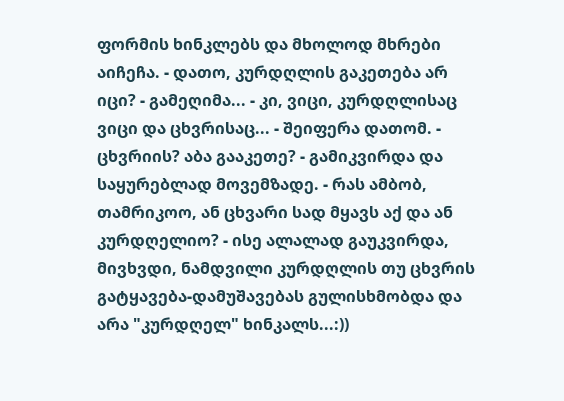ფორმის ხინკლებს და მხოლოდ მხრები აიჩეჩა. - დათო, კურდღლის გაკეთება არ იცი? - გამეღიმა... - კი, ვიცი, კურდღლისაც ვიცი და ცხვრისაც... - შეიფერა დათომ. - ცხვრიის? აბა გააკეთე? - გამიკვირდა და საყურებლად მოვემზადე. - რას ამბობ, თამრიკოო, ან ცხვარი სად მყავს აქ და ან კურდღელიო? - ისე ალალად გაუკვირდა, მივხვდი, ნამდვილი კურდღლის თუ ცხვრის გატყავება-დამუშავებას გულისხმობდა და არა "კურდღელ" ხინკალს...:))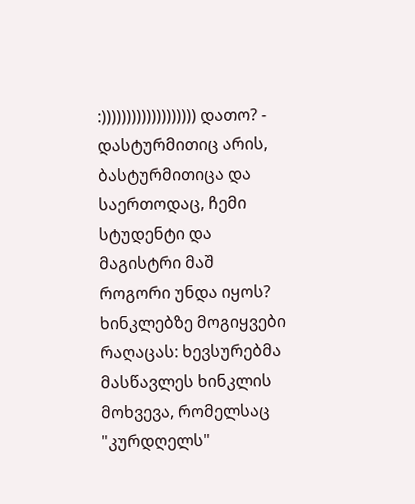:))))))))))))))))))) დათო? - დასტურმითიც არის, ბასტურმითიცა და საერთოდაც, ჩემი სტუდენტი და მაგისტრი მაშ როგორი უნდა იყოს?
ხინკლებზე მოგიყვები რაღაცას: ხევსურებმა მასწავლეს ხინკლის მოხვევა, რომელსაც "კურდღელს"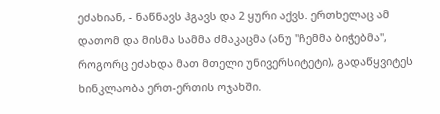ეძახიან, - ნაწნავს ჰგავს და 2 ყური აქვს. ერთხელაც ამ დათომ და მისმა სამმა ძმაკაცმა (ანუ "ჩემმა ბიჭებმა", როგორც ეძახდა მათ მთელი უნივერსიტეტი), გადაწყვიტეს ხინკლაობა ერთ-ერთის ოჯახში.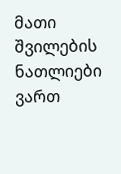მათი შვილების ნათლიები ვართ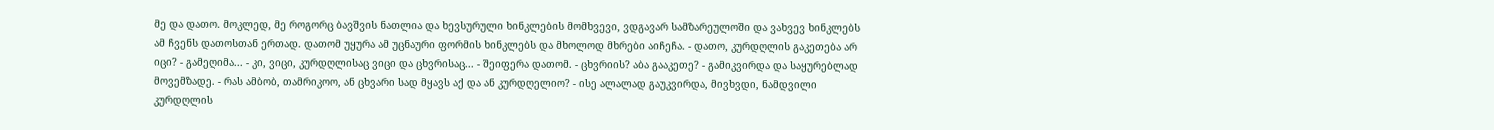მე და დათო. მოკლედ, მე როგორც ბავშვის ნათლია და ხევსურული ხინკლების მომხვევი, ვდგავარ სამზარეულოში და ვახვევ ხინკლებს ამ ჩვენს დათოსთან ერთად. დათომ უყურა ამ უცნაური ფორმის ხინკლებს და მხოლოდ მხრები აიჩეჩა. - დათო, კურდღლის გაკეთება არ იცი? - გამეღიმა... - კი, ვიცი, კურდღლისაც ვიცი და ცხვრისაც... - შეიფერა დათომ. - ცხვრიის? აბა გააკეთე? - გამიკვირდა და საყურებლად მოვემზადე. - რას ამბობ, თამრიკოო, ან ცხვარი სად მყავს აქ და ან კურდღელიო? - ისე ალალად გაუკვირდა, მივხვდი, ნამდვილი კურდღლის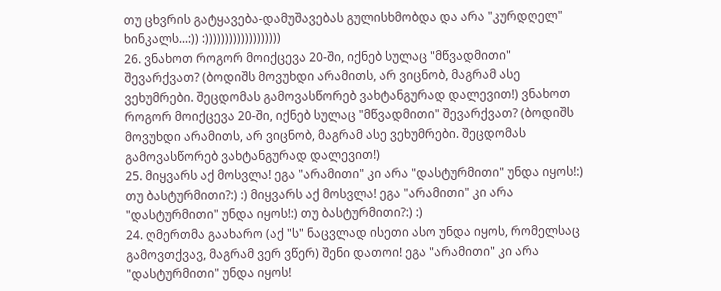თუ ცხვრის გატყავება-დამუშავებას გულისხმობდა და არა "კურდღელ" ხინკალს...:)) :)))))))))))))))))))
26. ვნახოთ როგორ მოიქცევა 20-ში, იქნებ სულაც "მწვადმითი" შევარქვათ? (ბოდიშს მოვუხდი არამითს, არ ვიცნობ, მაგრამ ასე ვეხუმრები. შეცდომას გამოვასწორებ ვახტანგურად დალევით!) ვნახოთ როგორ მოიქცევა 20-ში, იქნებ სულაც "მწვადმითი" შევარქვათ? (ბოდიშს მოვუხდი არამითს, არ ვიცნობ, მაგრამ ასე ვეხუმრები. შეცდომას გამოვასწორებ ვახტანგურად დალევით!)
25. მიყვარს აქ მოსვლა! ეგა "არამითი" კი არა "დასტურმითი" უნდა იყოს!:) თუ ბასტურმითი?:) :) მიყვარს აქ მოსვლა! ეგა "არამითი" კი არა "დასტურმითი" უნდა იყოს!:) თუ ბასტურმითი?:) :)
24. ღმერთმა გაახარო (აქ "ს" ნაცვლად ისეთი ასო უნდა იყოს, რომელსაც გამოვთქვავ, მაგრამ ვერ ვწერ) შენი დათოი! ეგა "არამითი" კი არა "დასტურმითი" უნდა იყოს!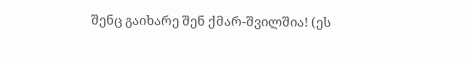შენც გაიხარე შენ ქმარ-შვილშია! (ეს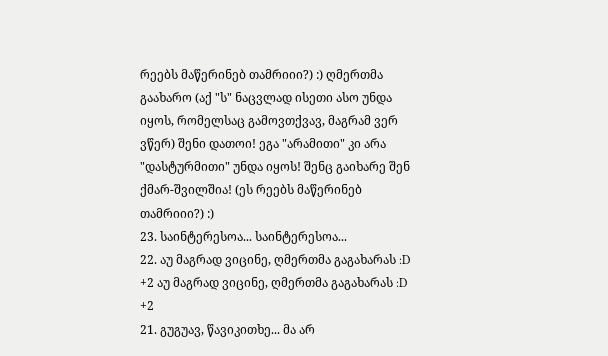რეებს მაწერინებ თამრიიი?) :) ღმერთმა გაახარო (აქ "ს" ნაცვლად ისეთი ასო უნდა იყოს, რომელსაც გამოვთქვავ, მაგრამ ვერ ვწერ) შენი დათოი! ეგა "არამითი" კი არა "დასტურმითი" უნდა იყოს! შენც გაიხარე შენ ქმარ-შვილშია! (ეს რეებს მაწერინებ თამრიიი?) :)
23. საინტერესოა... საინტერესოა...
22. აუ მაგრად ვიცინე, ღმერთმა გაგახარას :D +2 აუ მაგრად ვიცინე, ღმერთმა გაგახარას :D +2
21. გუგუავ, წავიკითხე... მა არ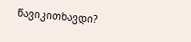წავიკითხავდი?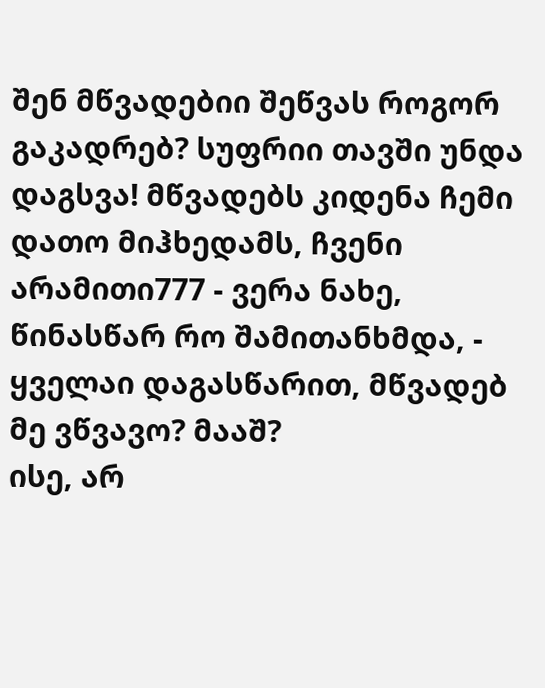შენ მწვადებიი შეწვას როგორ გაკადრებ? სუფრიი თავში უნდა დაგსვა! მწვადებს კიდენა ჩემი დათო მიჰხედამს, ჩვენი არამითი777 - ვერა ნახე, წინასწარ რო შამითანხმდა, - ყველაი დაგასწარით, მწვადებ მე ვწვავო? მააშ?
ისე, არ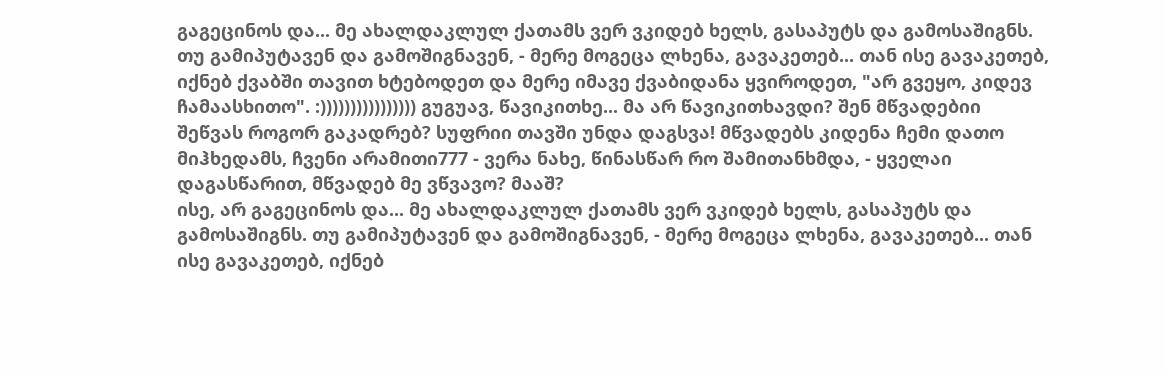გაგეცინოს და... მე ახალდაკლულ ქათამს ვერ ვკიდებ ხელს, გასაპუტს და გამოსაშიგნს. თუ გამიპუტავენ და გამოშიგნავენ, - მერე მოგეცა ლხენა, გავაკეთებ... თან ისე გავაკეთებ, იქნებ ქვაბში თავით ხტებოდეთ და მერე იმავე ქვაბიდანა ყვიროდეთ, "არ გვეყო, კიდევ ჩამაასხითო". :)))))))))))))))) გუგუავ, წავიკითხე... მა არ წავიკითხავდი? შენ მწვადებიი შეწვას როგორ გაკადრებ? სუფრიი თავში უნდა დაგსვა! მწვადებს კიდენა ჩემი დათო მიჰხედამს, ჩვენი არამითი777 - ვერა ნახე, წინასწარ რო შამითანხმდა, - ყველაი დაგასწარით, მწვადებ მე ვწვავო? მააშ?
ისე, არ გაგეცინოს და... მე ახალდაკლულ ქათამს ვერ ვკიდებ ხელს, გასაპუტს და გამოსაშიგნს. თუ გამიპუტავენ და გამოშიგნავენ, - მერე მოგეცა ლხენა, გავაკეთებ... თან ისე გავაკეთებ, იქნებ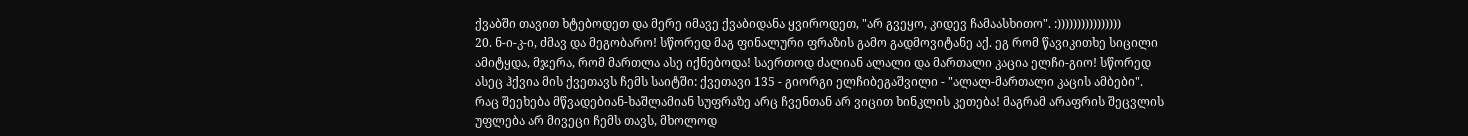ქვაბში თავით ხტებოდეთ და მერე იმავე ქვაბიდანა ყვიროდეთ, "არ გვეყო, კიდევ ჩამაასხითო". :))))))))))))))))
20. ნ-ი-კ-ი, ძმავ და მეგობარო! სწორედ მაგ ფინალური ფრაზის გამო გადმოვიტანე აქ. ეგ რომ წავიკითხე სიცილი ამიტყდა, მჯერა, რომ მართლა ასე იქნებოდა! საერთოდ ძალიან ალალი და მართალი კაცია ელჩი-გიო! სწორედ ასეც ჰქვია მის ქვეთავს ჩემს საიტში: ქვეთავი 135 - გიორგი ელჩიბეგაშვილი - "ალალ-მართალი კაცის ამბები". რაც შეეხება მწვადებიან-ხაშლამიან სუფრაზე არც ჩვენთან არ ვიცით ხინკლის კეთება! მაგრამ არაფრის შეცვლის უფლება არ მივეცი ჩემს თავს, მხოლოდ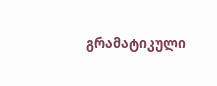გრამატიკული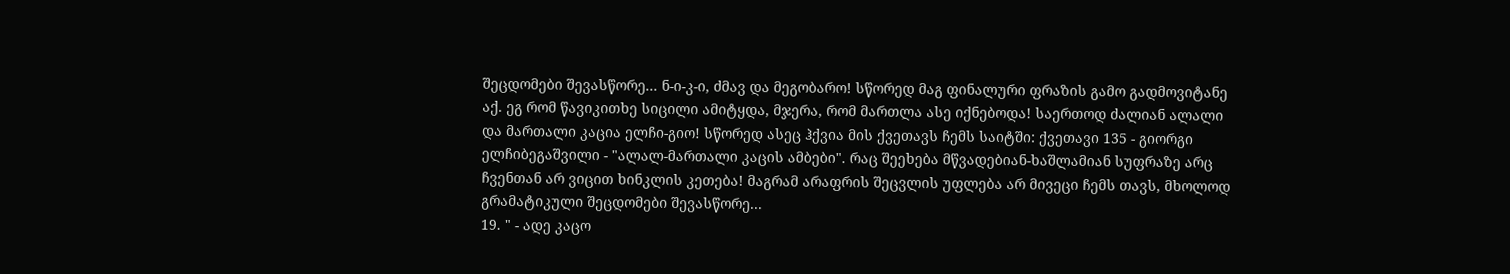შეცდომები შევასწორე... ნ-ი-კ-ი, ძმავ და მეგობარო! სწორედ მაგ ფინალური ფრაზის გამო გადმოვიტანე აქ. ეგ რომ წავიკითხე სიცილი ამიტყდა, მჯერა, რომ მართლა ასე იქნებოდა! საერთოდ ძალიან ალალი და მართალი კაცია ელჩი-გიო! სწორედ ასეც ჰქვია მის ქვეთავს ჩემს საიტში: ქვეთავი 135 - გიორგი ელჩიბეგაშვილი - "ალალ-მართალი კაცის ამბები". რაც შეეხება მწვადებიან-ხაშლამიან სუფრაზე არც ჩვენთან არ ვიცით ხინკლის კეთება! მაგრამ არაფრის შეცვლის უფლება არ მივეცი ჩემს თავს, მხოლოდ გრამატიკული შეცდომები შევასწორე...
19. " - ადე კაცო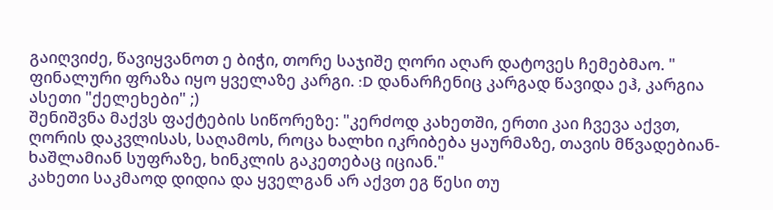გაიღვიძე, წავიყვანოთ ე ბიჭი, თორე საჯიშე ღორი აღარ დატოვეს ჩემებმაო. " ფინალური ფრაზა იყო ყველაზე კარგი. :D დანარჩენიც კარგად წავიდა ეჰ, კარგია ასეთი "ქელეხები" ;)
შენიშვნა მაქვს ფაქტების სიწორეზე: "კერძოდ კახეთში, ერთი კაი ჩვევა აქვთ, ღორის დაკვლისას, საღამოს, როცა ხალხი იკრიბება ყაურმაზე, თავის მწვადებიან-ხაშლამიან სუფრაზე, ხინკლის გაკეთებაც იციან."
კახეთი საკმაოდ დიდია და ყველგან არ აქვთ ეგ წესი თუ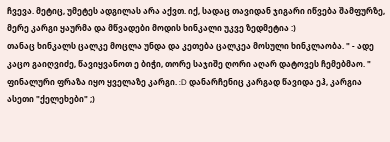ჩვევა. მეტიც, უმეტეს ადგილას არა აქვთ. იქ, სადაც თავიდან ჯიგარი იწვება შამფურზე, მერე კარგი ყაურმა და მწვადები მოდის ხინკალი უკვე ზედმეტია :)
თანაც ხინკალს ცალკე მოცლა უნდა და კეთება ცალკეა მოსული ხინკლაობა. " - ადე კაცო გაიღვიძე, წავიყვანოთ ე ბიჭი, თორე საჯიშე ღორი აღარ დატოვეს ჩემებმაო. " ფინალური ფრაზა იყო ყველაზე კარგი. :D დანარჩენიც კარგად წავიდა ეჰ, კარგია ასეთი "ქელეხები" ;)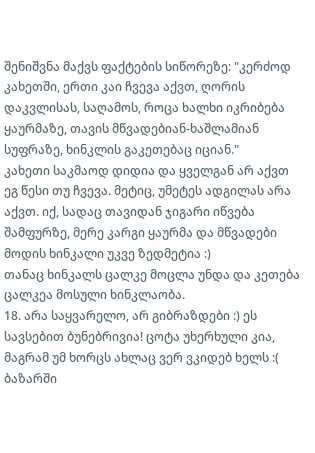შენიშვნა მაქვს ფაქტების სიწორეზე: "კერძოდ კახეთში, ერთი კაი ჩვევა აქვთ, ღორის დაკვლისას, საღამოს, როცა ხალხი იკრიბება ყაურმაზე, თავის მწვადებიან-ხაშლამიან სუფრაზე, ხინკლის გაკეთებაც იციან."
კახეთი საკმაოდ დიდია და ყველგან არ აქვთ ეგ წესი თუ ჩვევა. მეტიც, უმეტეს ადგილას არა აქვთ. იქ, სადაც თავიდან ჯიგარი იწვება შამფურზე, მერე კარგი ყაურმა და მწვადები მოდის ხინკალი უკვე ზედმეტია :)
თანაც ხინკალს ცალკე მოცლა უნდა და კეთება ცალკეა მოსული ხინკლაობა.
18. არა საყვარელო, არ გიბრაზდები :) ეს სავსებით ბუნებრივია! ცოტა უხერხული კია, მაგრამ უმ ხორცს ახლაც ვერ ვკიდებ ხელს :( ბაზარში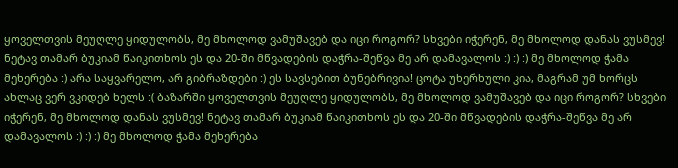ყოველთვის მეუღლე ყიდულობს, მე მხოლოდ ვამუშავებ და იცი როგორ? სხვები იჭერენ, მე მხოლოდ დანას ვუსმევ! ნეტავ თამარ ბუკიამ წაიკითხოს ეს და 20-ში მწვადების დაჭრა-შეწვა მე არ დამავალოს :) :) :) მე მხოლოდ ჭამა მეხერება :) არა საყვარელო, არ გიბრაზდები :) ეს სავსებით ბუნებრივია! ცოტა უხერხული კია, მაგრამ უმ ხორცს ახლაც ვერ ვკიდებ ხელს :( ბაზარში ყოველთვის მეუღლე ყიდულობს, მე მხოლოდ ვამუშავებ და იცი როგორ? სხვები იჭერენ, მე მხოლოდ დანას ვუსმევ! ნეტავ თამარ ბუკიამ წაიკითხოს ეს და 20-ში მწვადების დაჭრა-შეწვა მე არ დამავალოს :) :) :) მე მხოლოდ ჭამა მეხერება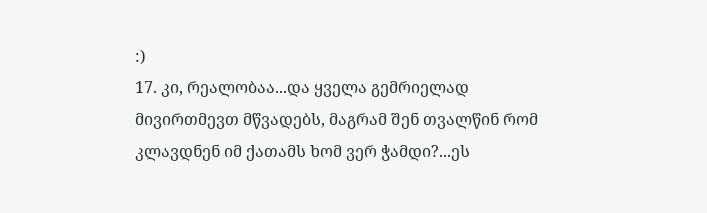:)
17. კი, რეალობაა...და ყველა გემრიელად მივირთმევთ მწვადებს, მაგრამ შენ თვალწინ რომ კლავდნენ იმ ქათამს ხომ ვერ ჭამდი?...ეს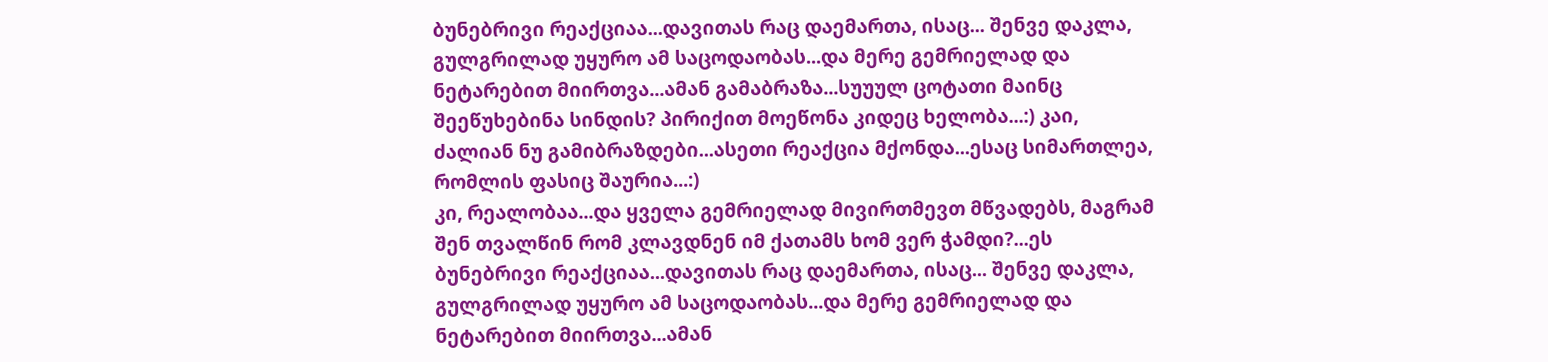ბუნებრივი რეაქციაა...დავითას რაც დაემართა, ისაც... შენვე დაკლა, გულგრილად უყურო ამ საცოდაობას...და მერე გემრიელად და ნეტარებით მიირთვა...ამან გამაბრაზა...სუუულ ცოტათი მაინც შეეწუხებინა სინდის? პირიქით მოეწონა კიდეც ხელობა...:) კაი, ძალიან ნუ გამიბრაზდები...ასეთი რეაქცია მქონდა...ესაც სიმართლეა, რომლის ფასიც შაურია...:)
კი, რეალობაა...და ყველა გემრიელად მივირთმევთ მწვადებს, მაგრამ შენ თვალწინ რომ კლავდნენ იმ ქათამს ხომ ვერ ჭამდი?...ეს ბუნებრივი რეაქციაა...დავითას რაც დაემართა, ისაც... შენვე დაკლა, გულგრილად უყურო ამ საცოდაობას...და მერე გემრიელად და ნეტარებით მიირთვა...ამან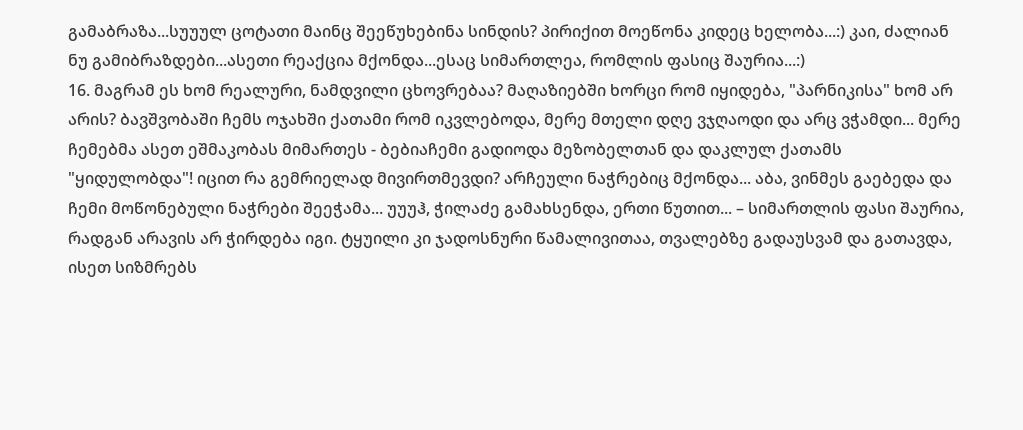გამაბრაზა...სუუულ ცოტათი მაინც შეეწუხებინა სინდის? პირიქით მოეწონა კიდეც ხელობა...:) კაი, ძალიან ნუ გამიბრაზდები...ასეთი რეაქცია მქონდა...ესაც სიმართლეა, რომლის ფასიც შაურია...:)
16. მაგრამ ეს ხომ რეალური, ნამდვილი ცხოვრებაა? მაღაზიებში ხორცი რომ იყიდება, "პარნიკისა" ხომ არ არის? ბავშვობაში ჩემს ოჯახში ქათამი რომ იკვლებოდა, მერე მთელი დღე ვჯღაოდი და არც ვჭამდი... მერე ჩემებმა ასეთ ეშმაკობას მიმართეს - ბებიაჩემი გადიოდა მეზობელთან და დაკლულ ქათამს "ყიდულობდა"! იცით რა გემრიელად მივირთმევდი? არჩეული ნაჭრებიც მქონდა... აბა, ვინმეს გაებედა და ჩემი მოწონებული ნაჭრები შეეჭამა... უუუჰ, ჭილაძე გამახსენდა, ერთი წუთით... – სიმართლის ფასი შაურია, რადგან არავის არ ჭირდება იგი. ტყუილი კი ჯადოსნური წამალივითაა, თვალებზე გადაუსვამ და გათავდა, ისეთ სიზმრებს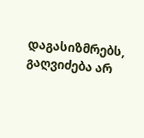დაგასიზმრებს, გაღვიძება არ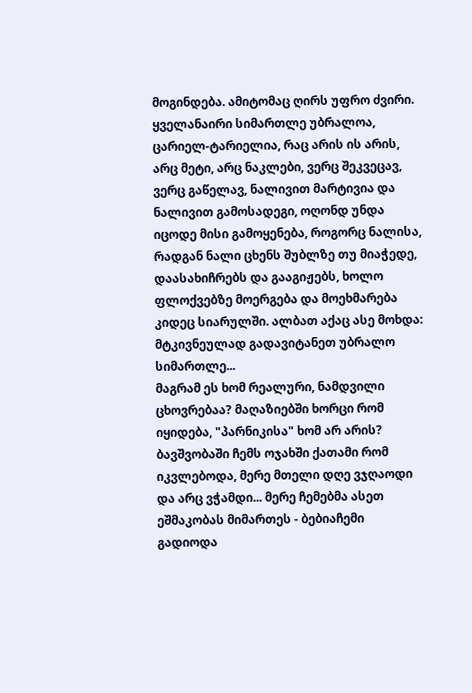მოგინდება. ამიტომაც ღირს უფრო ძვირი. ყველანაირი სიმართლე უბრალოა, ცარიელ-ტარიელია, რაც არის ის არის, არც მეტი, არც ნაკლები, ვერც შეკვეცავ, ვერც გაწელავ, ნალივით მარტივია და ნალივით გამოსადეგი, ოღონდ უნდა იცოდე მისი გამოყენება, როგორც ნალისა, რადგან ნალი ცხენს შუბლზე თუ მიაჭედე, დაასახიჩრებს და გააგიჟებს, ხოლო ფლოქვებზე მოერგება და მოეხმარება კიდეც სიარულში. ალბათ აქაც ასე მოხდა: მტკივნეულად გადავიტანეთ უბრალო სიმართლე...
მაგრამ ეს ხომ რეალური, ნამდვილი ცხოვრებაა? მაღაზიებში ხორცი რომ იყიდება, "პარნიკისა" ხომ არ არის? ბავშვობაში ჩემს ოჯახში ქათამი რომ იკვლებოდა, მერე მთელი დღე ვჯღაოდი და არც ვჭამდი... მერე ჩემებმა ასეთ ეშმაკობას მიმართეს - ბებიაჩემი გადიოდა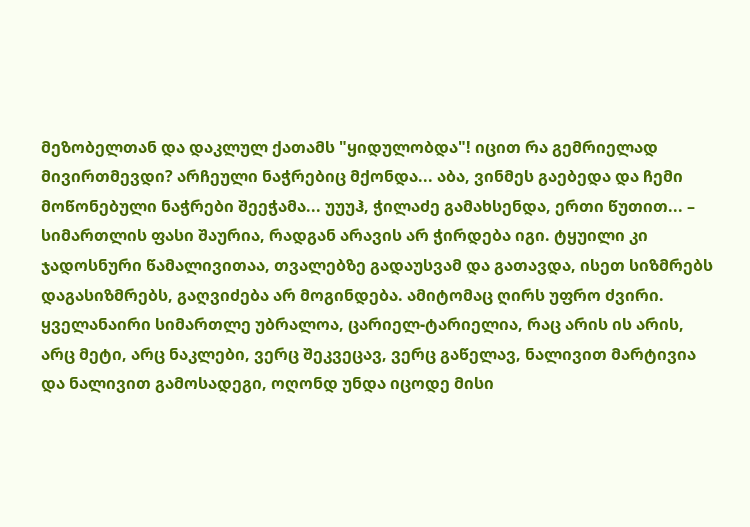მეზობელთან და დაკლულ ქათამს "ყიდულობდა"! იცით რა გემრიელად მივირთმევდი? არჩეული ნაჭრებიც მქონდა... აბა, ვინმეს გაებედა და ჩემი მოწონებული ნაჭრები შეეჭამა... უუუჰ, ჭილაძე გამახსენდა, ერთი წუთით... – სიმართლის ფასი შაურია, რადგან არავის არ ჭირდება იგი. ტყუილი კი ჯადოსნური წამალივითაა, თვალებზე გადაუსვამ და გათავდა, ისეთ სიზმრებს დაგასიზმრებს, გაღვიძება არ მოგინდება. ამიტომაც ღირს უფრო ძვირი. ყველანაირი სიმართლე უბრალოა, ცარიელ-ტარიელია, რაც არის ის არის, არც მეტი, არც ნაკლები, ვერც შეკვეცავ, ვერც გაწელავ, ნალივით მარტივია და ნალივით გამოსადეგი, ოღონდ უნდა იცოდე მისი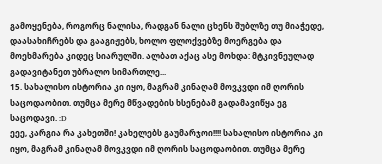გამოყენება, როგორც ნალისა, რადგან ნალი ცხენს შუბლზე თუ მიაჭედე, დაასახიჩრებს და გააგიჟებს, ხოლო ფლოქვებზე მოერგება და მოეხმარება კიდეც სიარულში. ალბათ აქაც ასე მოხდა: მტკივნეულად გადავიტანეთ უბრალო სიმართლე...
15. სახალისო ისტორია კი იყო, მაგრამ კინაღამ მოვკვდი იმ ღორის საცოდაობით. თუმცა მერე მწვადების ხსენებამ გადამავიწყა ეგ საცოდავი. :D
ეეე, კარგია რა კახეთში! კახელებს გაუმარჯოი!!!! სახალისო ისტორია კი იყო, მაგრამ კინაღამ მოვკვდი იმ ღორის საცოდაობით. თუმცა მერე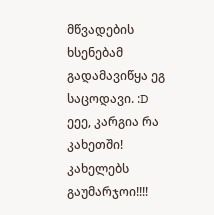მწვადების ხსენებამ გადამავიწყა ეგ საცოდავი. :D
ეეე, კარგია რა კახეთში! კახელებს გაუმარჯოი!!!!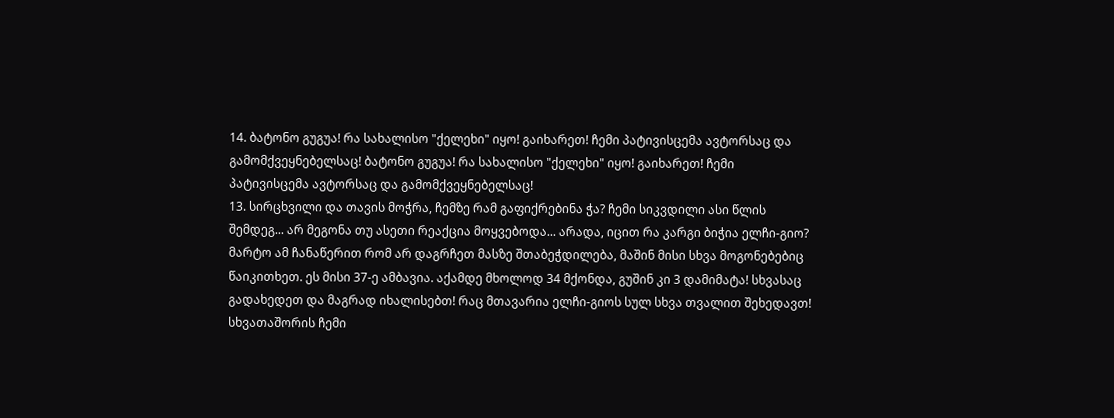14. ბატონო გუგუა! რა სახალისო "ქელეხი" იყო! გაიხარეთ! ჩემი პატივისცემა ავტორსაც და გამომქვეყნებელსაც! ბატონო გუგუა! რა სახალისო "ქელეხი" იყო! გაიხარეთ! ჩემი პატივისცემა ავტორსაც და გამომქვეყნებელსაც!
13. სირცხვილი და თავის მოჭრა, ჩემზე რამ გაფიქრებინა ჭა? ჩემი სიკვდილი ასი წლის შემდეგ... არ მეგონა თუ ასეთი რეაქცია მოყვებოდა... არადა, იცით რა კარგი ბიჭია ელჩი-გიო? მარტო ამ ჩანაწერით რომ არ დაგრჩეთ მასზე შთაბეჭდილება, მაშინ მისი სხვა მოგონებებიც წაიკითხეთ. ეს მისი 37-ე ამბავია. აქამდე მხოლოდ 34 მქონდა, გუშინ კი 3 დამიმატა! სხვასაც გადახედეთ და მაგრად იხალისებთ! რაც მთავარია ელჩი-გიოს სულ სხვა თვალით შეხედავთ! სხვათაშორის ჩემი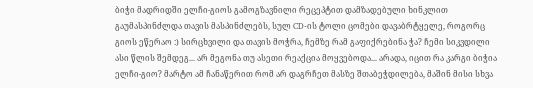ბიჭი მადრიდში ელჩი-გიოს გამოგზავნილი რეცეპტით დამზადებული ხინკლით გაუმასპინძლდა თავის მასპინძლებს, სულ CD-ის ტოლი ცომები დავაბრტყელე, როგორც გიოს ეწერაო :) სირცხვილი და თავის მოჭრა, ჩემზე რამ გაფიქრებინა ჭა? ჩემი სიკვდილი ასი წლის შემდეგ... არ მეგონა თუ ასეთი რეაქცია მოყვებოდა... არადა, იცით რა კარგი ბიჭია ელჩი-გიო? მარტო ამ ჩანაწერით რომ არ დაგრჩეთ მასზე შთაბეჭდილება, მაშინ მისი სხვა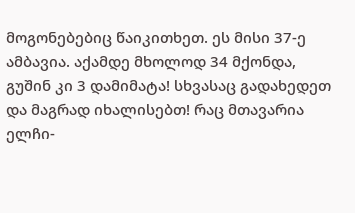მოგონებებიც წაიკითხეთ. ეს მისი 37-ე ამბავია. აქამდე მხოლოდ 34 მქონდა, გუშინ კი 3 დამიმატა! სხვასაც გადახედეთ და მაგრად იხალისებთ! რაც მთავარია ელჩი-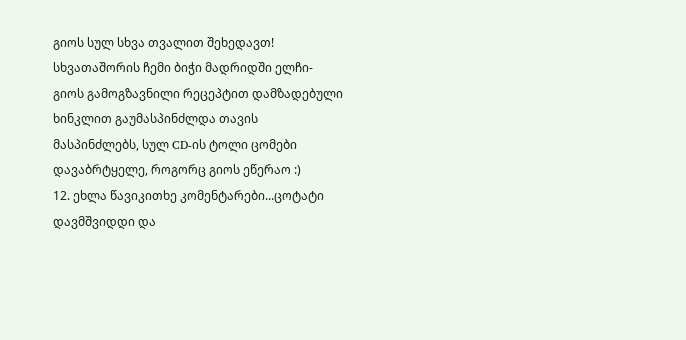გიოს სულ სხვა თვალით შეხედავთ! სხვათაშორის ჩემი ბიჭი მადრიდში ელჩი-გიოს გამოგზავნილი რეცეპტით დამზადებული ხინკლით გაუმასპინძლდა თავის მასპინძლებს, სულ CD-ის ტოლი ცომები დავაბრტყელე, როგორც გიოს ეწერაო :)
12. ეხლა წავიკითხე კომენტარები...ცოტატი დავმშვიდდი და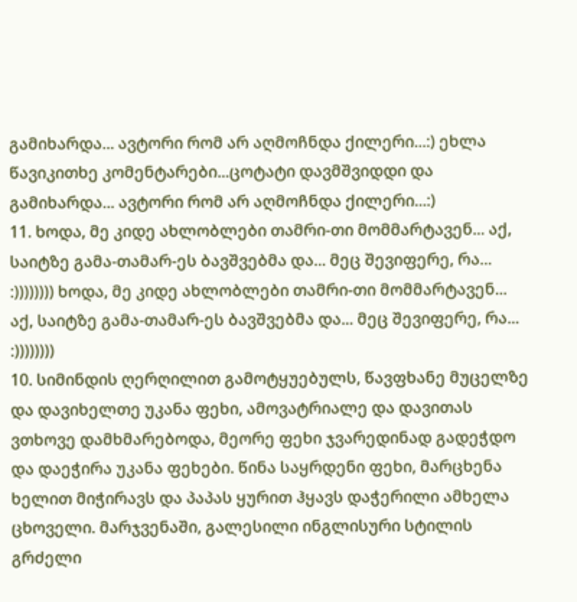გამიხარდა... ავტორი რომ არ აღმოჩნდა ქილერი...:) ეხლა წავიკითხე კომენტარები...ცოტატი დავმშვიდდი და გამიხარდა... ავტორი რომ არ აღმოჩნდა ქილერი...:)
11. ხოდა, მე კიდე ახლობლები თამრი-თი მომმარტავენ... აქ, საიტზე გამა-თამარ-ეს ბავშვებმა და... მეც შევიფერე, რა... :)))))))) ხოდა, მე კიდე ახლობლები თამრი-თი მომმარტავენ... აქ, საიტზე გამა-თამარ-ეს ბავშვებმა და... მეც შევიფერე, რა... :))))))))
10. სიმინდის ღერღილით გამოტყუებულს, წავფხანე მუცელზე და დავიხელთე უკანა ფეხი, ამოვატრიალე და დავითას ვთხოვე დამხმარებოდა, მეორე ფეხი ჯვარედინად გადეჭდო და დაეჭირა უკანა ფეხები. წინა საყრდენი ფეხი, მარცხენა ხელით მიჭირავს და პაპას ყურით ჰყავს დაჭერილი ამხელა ცხოველი. მარჯვენაში, გალესილი ინგლისური სტილის გრძელი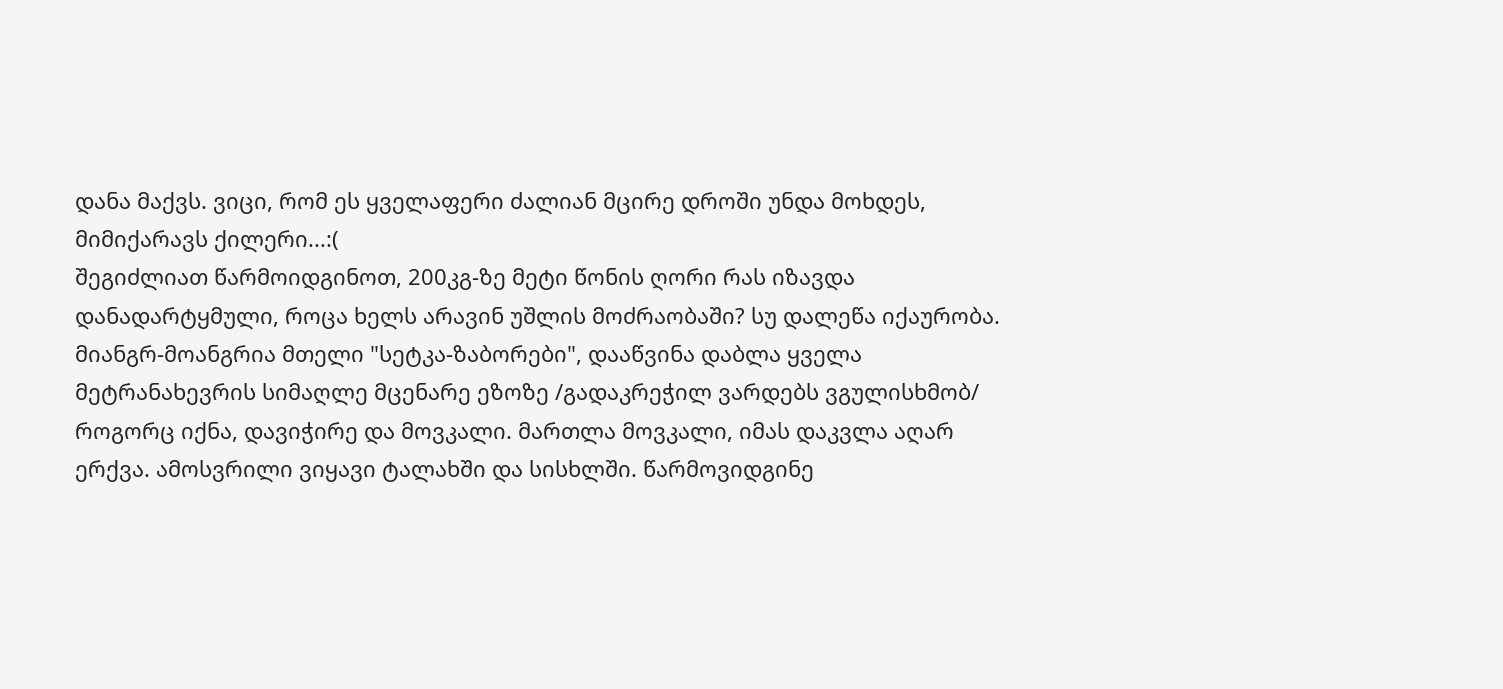დანა მაქვს. ვიცი, რომ ეს ყველაფერი ძალიან მცირე დროში უნდა მოხდეს,
მიმიქარავს ქილერი...:(
შეგიძლიათ წარმოიდგინოთ, 200კგ-ზე მეტი წონის ღორი რას იზავდა დანადარტყმული, როცა ხელს არავინ უშლის მოძრაობაში? სუ დალეწა იქაურობა. მიანგრ-მოანგრია მთელი "სეტკა-ზაბორები", დააწვინა დაბლა ყველა მეტრანახევრის სიმაღლე მცენარე ეზოზე /გადაკრეჭილ ვარდებს ვგულისხმობ/ როგორც იქნა, დავიჭირე და მოვკალი. მართლა მოვკალი, იმას დაკვლა აღარ ერქვა. ამოსვრილი ვიყავი ტალახში და სისხლში. წარმოვიდგინე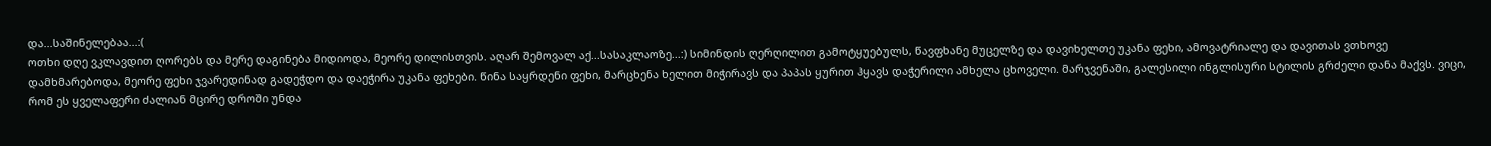და...საშინელებაა...:(
ოთხი დღე ვკლავდით ღორებს და მერე დაგინება მიდიოდა, მეორე დილისთვის. აღარ შემოვალ აქ...სასაკლაოზე...:) სიმინდის ღერღილით გამოტყუებულს, წავფხანე მუცელზე და დავიხელთე უკანა ფეხი, ამოვატრიალე და დავითას ვთხოვე დამხმარებოდა, მეორე ფეხი ჯვარედინად გადეჭდო და დაეჭირა უკანა ფეხები. წინა საყრდენი ფეხი, მარცხენა ხელით მიჭირავს და პაპას ყურით ჰყავს დაჭერილი ამხელა ცხოველი. მარჯვენაში, გალესილი ინგლისური სტილის გრძელი დანა მაქვს. ვიცი, რომ ეს ყველაფერი ძალიან მცირე დროში უნდა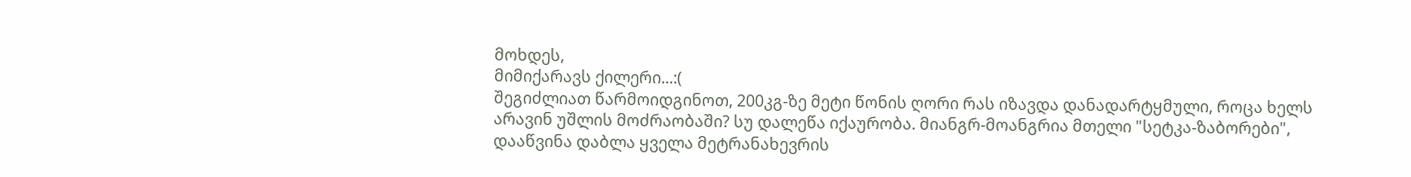მოხდეს,
მიმიქარავს ქილერი...:(
შეგიძლიათ წარმოიდგინოთ, 200კგ-ზე მეტი წონის ღორი რას იზავდა დანადარტყმული, როცა ხელს არავინ უშლის მოძრაობაში? სუ დალეწა იქაურობა. მიანგრ-მოანგრია მთელი "სეტკა-ზაბორები", დააწვინა დაბლა ყველა მეტრანახევრის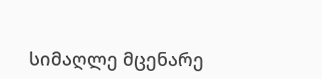სიმაღლე მცენარე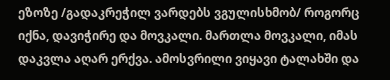ეზოზე /გადაკრეჭილ ვარდებს ვგულისხმობ/ როგორც იქნა, დავიჭირე და მოვკალი. მართლა მოვკალი, იმას დაკვლა აღარ ერქვა. ამოსვრილი ვიყავი ტალახში და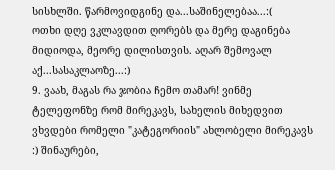სისხლში. წარმოვიდგინე და...საშინელებაა...:(
ოთხი დღე ვკლავდით ღორებს და მერე დაგინება მიდიოდა, მეორე დილისთვის. აღარ შემოვალ აქ...სასაკლაოზე...:)
9. ვაახ, მაგას რა ჯობია ჩემო თამარ! ვინმე ტელეფონზე რომ მირეკავს, სახელის მიხედვით ვხვდები რომელი "კატეგორიის" ახლობელი მირეკავს :) შინაურები,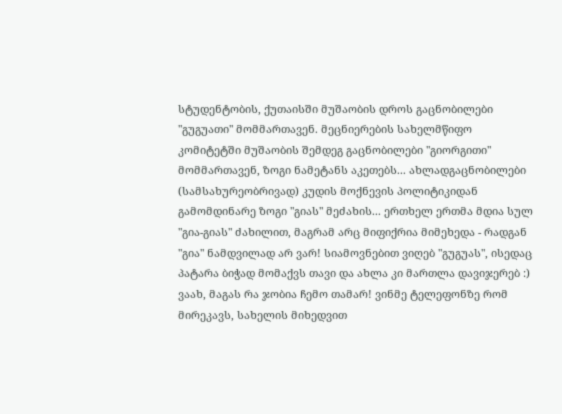სტუდენტობის, ქუთაისში მუშაობის დროს გაცნობილები "გუგუათი" მომმართავენ. მეცნიერების სახელმწიფო კომიტეტში მუშაობის შემდეგ გაცნობილები "გიორგითი" მომმართავენ, ზოგი ნამეტანს აკეთებს... ახლადგაცნობილები (სამსახურეობრივად) კუდის მოქნევის პოლიტიკიდან გამომდინარე ზოგი "გიას" მეძახის... ერთხელ ერთმა მდია სულ "გია-გიას" ძახილით, მაგრამ არც მიფიქრია მიმეხედა - რადგან "გია" ნამდვილად არ ვარ! სიამოვნებით ვიღებ "გუგუას", ისედაც პატარა ბიჭად მომაქვს თავი და ახლა კი მართლა დავიჯერებ :) ვაახ, მაგას რა ჯობია ჩემო თამარ! ვინმე ტელეფონზე რომ მირეკავს, სახელის მიხედვით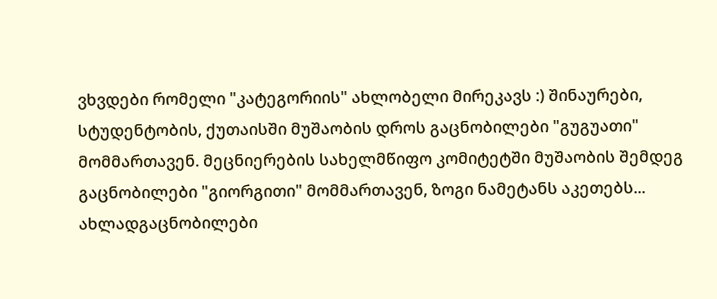ვხვდები რომელი "კატეგორიის" ახლობელი მირეკავს :) შინაურები, სტუდენტობის, ქუთაისში მუშაობის დროს გაცნობილები "გუგუათი" მომმართავენ. მეცნიერების სახელმწიფო კომიტეტში მუშაობის შემდეგ გაცნობილები "გიორგითი" მომმართავენ, ზოგი ნამეტანს აკეთებს... ახლადგაცნობილები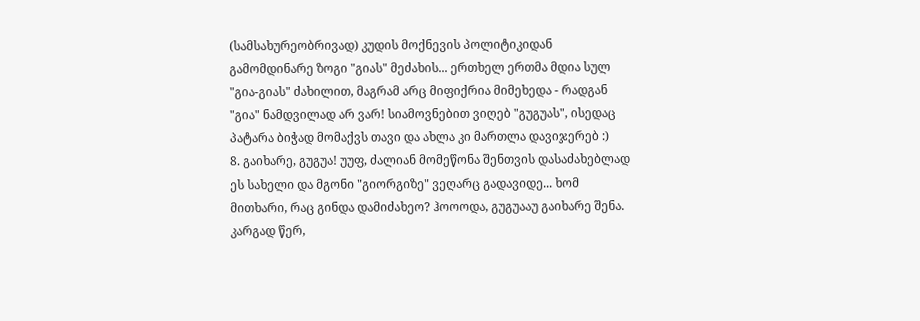(სამსახურეობრივად) კუდის მოქნევის პოლიტიკიდან გამომდინარე ზოგი "გიას" მეძახის... ერთხელ ერთმა მდია სულ "გია-გიას" ძახილით, მაგრამ არც მიფიქრია მიმეხედა - რადგან "გია" ნამდვილად არ ვარ! სიამოვნებით ვიღებ "გუგუას", ისედაც პატარა ბიჭად მომაქვს თავი და ახლა კი მართლა დავიჯერებ :)
8. გაიხარე, გუგუა! უუფ, ძალიან მომეწონა შენთვის დასაძახებლად ეს სახელი და მგონი "გიორგიზე" ვეღარც გადავიდე... ხომ მითხარი, რაც გინდა დამიძახეო? ჰოოოდა, გუგუააუ გაიხარე შენა. კარგად წერ,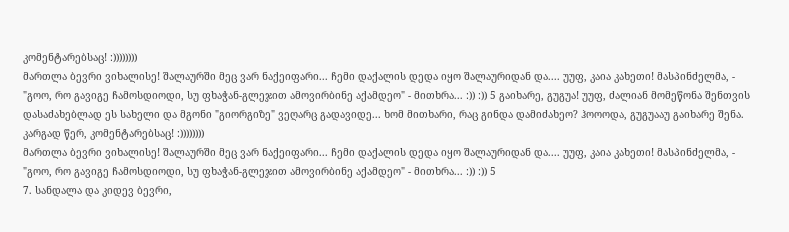კომენტარებსაც! :))))))))
მართლა ბევრი ვიხალისე! შალაურში მეც ვარ ნაქეიფარი... ჩემი დაქალის დედა იყო შალაურიდან და.... უუფ, კაია კახეთი! მასპინძელმა, - "გოო, რო გავიგე ჩამოსდიოდი, სუ ფხაჭან-გლეჯით ამოვირბინე აქამდეო" - მითხრა... :)) :)) 5 გაიხარე, გუგუა! უუფ, ძალიან მომეწონა შენთვის დასაძახებლად ეს სახელი და მგონი "გიორგიზე" ვეღარც გადავიდე... ხომ მითხარი, რაც გინდა დამიძახეო? ჰოოოდა, გუგუააუ გაიხარე შენა. კარგად წერ, კომენტარებსაც! :))))))))
მართლა ბევრი ვიხალისე! შალაურში მეც ვარ ნაქეიფარი... ჩემი დაქალის დედა იყო შალაურიდან და.... უუფ, კაია კახეთი! მასპინძელმა, - "გოო, რო გავიგე ჩამოსდიოდი, სუ ფხაჭან-გლეჯით ამოვირბინე აქამდეო" - მითხრა... :)) :)) 5
7. სანდალა და კიდევ ბევრი,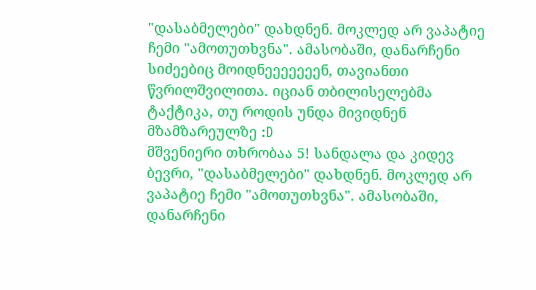"დასაბმელები" დახდნენ. მოკლედ არ ვაპატიე ჩემი "ამოთუთხვნა". ამასობაში, დანარჩენი სიძეებიც მოიდნეეეეეეენ, თავიანთი წვრილშვილითა. იციან თბილისელებმა ტაქტიკა, თუ როდის უნდა მივიდნენ მზამზარეულზე :D
მშვენიერი თხრობაა 5! სანდალა და კიდევ ბევრი, "დასაბმელები" დახდნენ. მოკლედ არ ვაპატიე ჩემი "ამოთუთხვნა". ამასობაში, დანარჩენი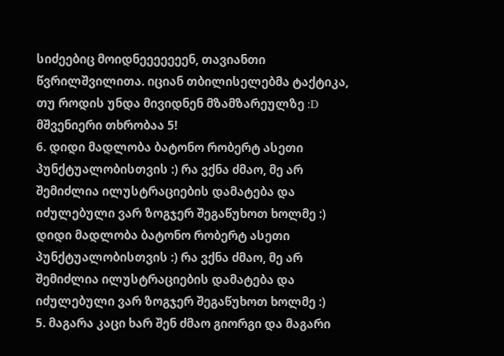სიძეებიც მოიდნეეეეეეენ, თავიანთი წვრილშვილითა. იციან თბილისელებმა ტაქტიკა, თუ როდის უნდა მივიდნენ მზამზარეულზე :D
მშვენიერი თხრობაა 5!
6. დიდი მადლობა ბატონო რობერტ ასეთი პუნქტუალობისთვის :) რა ვქნა ძმაო, მე არ შემიძლია ილუსტრაციების დამატება და იძულებული ვარ ზოგჯერ შეგაწუხოთ ხოლმე :) დიდი მადლობა ბატონო რობერტ ასეთი პუნქტუალობისთვის :) რა ვქნა ძმაო, მე არ შემიძლია ილუსტრაციების დამატება და იძულებული ვარ ზოგჯერ შეგაწუხოთ ხოლმე :)
5. მაგარა კაცი ხარ შენ ძმაო გიორგი და მაგარი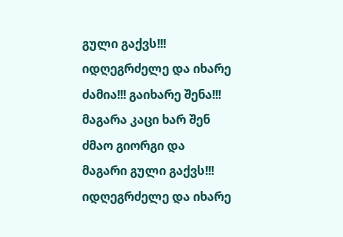გული გაქვს!!! იდღეგრძელე და იხარე ძამია!!! გაიხარე შენა!!! მაგარა კაცი ხარ შენ ძმაო გიორგი და მაგარი გული გაქვს!!! იდღეგრძელე და იხარე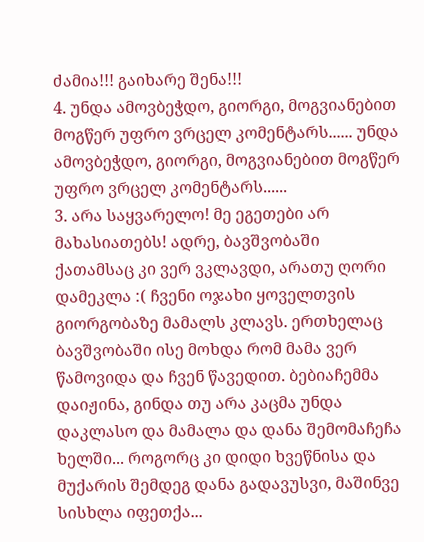ძამია!!! გაიხარე შენა!!!
4. უნდა ამოვბეჭდო, გიორგი, მოგვიანებით მოგწერ უფრო ვრცელ კომენტარს...... უნდა ამოვბეჭდო, გიორგი, მოგვიანებით მოგწერ უფრო ვრცელ კომენტარს......
3. არა საყვარელო! მე ეგეთები არ მახასიათებს! ადრე, ბავშვობაში ქათამსაც კი ვერ ვკლავდი, არათუ ღორი დამეკლა :( ჩვენი ოჯახი ყოველთვის გიორგობაზე მამალს კლავს. ერთხელაც ბავშვობაში ისე მოხდა რომ მამა ვერ წამოვიდა და ჩვენ წავედით. ბებიაჩემმა დაიჟინა, გინდა თუ არა კაცმა უნდა დაკლასო და მამალა და დანა შემომაჩეჩა ხელში... როგორც კი დიდი ხვეწნისა და მუქარის შემდეგ დანა გადავუსვი, მაშინვე სისხლა იფეთქა...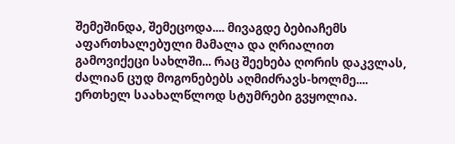შემეშინდა, შემეცოდა.... მივაგდე ბებიაჩემს აფართხალებული მამალა და ღრიალით გამოვიქეცი სახლში... რაც შეეხება ღორის დაკვლას, ძალიან ცუდ მოგონებებს აღმიძრავს-ხოლმე.... ერთხელ საახალწლოდ სტუმრები გვყოლია.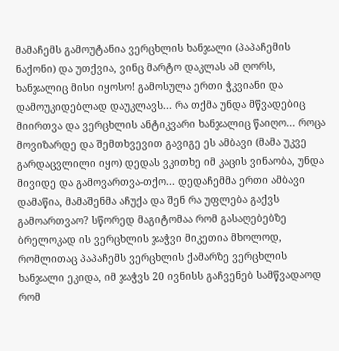მამაჩემს გამოუტანია ვერცხლის ხანჯალი (პაპაჩემის ნაქონი) და უთქვია, ვინც მარტო დაკლას ამ ღორს, ხანჯალიც მისი იყოსო! გამოსულა ერთი ჭკვიანი და დამოუკიდებლად დაუკლავს... რა თქმა უნდა მწვადებიც მიირთვა და ვერცხლის ანტიკვარი ხანჯალიც წაიღო... როცა მოვიზარდე და შემთხვევით გავიგე ეს ამბავი (მამა უკვე გარდაცვლილი იყო) დედას ვკითხე იმ კაცის ვინაობა, უნდა მივიდე და გამოვართვა-თქო... დედაჩემმა ერთი ამბავი დამაწია, მამაშენმა აჩუქა და შენ რა უფლება გაქვს გამოართვაო? სწორედ მაგიტომაა რომ გასაღებებზე ბრელოკად ის ვერცხლის ჯაჭვი მიკეთია მხოლოდ, რომლითაც პაპაჩემს ვერცხლის ქამარზე ვერცხლის ხანჯალი ეკიდა, იმ ჯაჭვს 20 ივნისს გაჩვენებ სამწვადაოდ რომ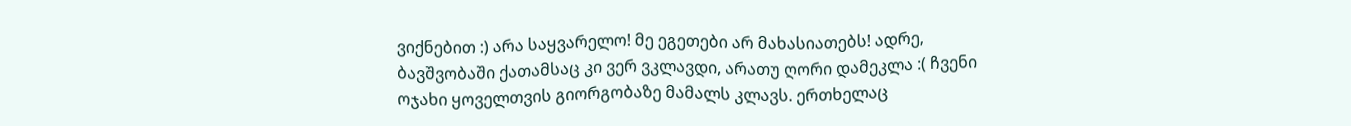ვიქნებით :) არა საყვარელო! მე ეგეთები არ მახასიათებს! ადრე, ბავშვობაში ქათამსაც კი ვერ ვკლავდი, არათუ ღორი დამეკლა :( ჩვენი ოჯახი ყოველთვის გიორგობაზე მამალს კლავს. ერთხელაც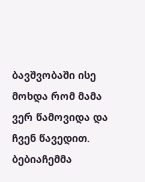ბავშვობაში ისე მოხდა რომ მამა ვერ წამოვიდა და ჩვენ წავედით. ბებიაჩემმა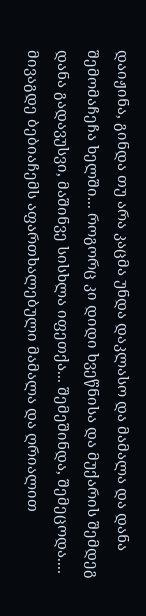დაიჟინა, გინდა თუ არა კაცმა უნდა დაკლასო და მამალა და დანა შემომაჩეჩა ხელში... როგორც კი დიდი ხვეწნისა და მუქარის შემდეგ დანა გადავუსვი, მაშინვე სისხლა იფეთქა... შემეშინდა, შემეცოდა.... მივაგდე ბებიაჩემს აფართხალებული მამალა და ღრიალით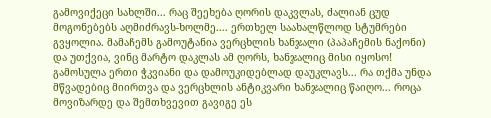გამოვიქეცი სახლში... რაც შეეხება ღორის დაკვლას, ძალიან ცუდ მოგონებებს აღმიძრავს-ხოლმე.... ერთხელ საახალწლოდ სტუმრები გვყოლია. მამაჩემს გამოუტანია ვერცხლის ხანჯალი (პაპაჩემის ნაქონი) და უთქვია, ვინც მარტო დაკლას ამ ღორს, ხანჯალიც მისი იყოსო! გამოსულა ერთი ჭკვიანი და დამოუკიდებლად დაუკლავს... რა თქმა უნდა მწვადებიც მიირთვა და ვერცხლის ანტიკვარი ხანჯალიც წაიღო... როცა მოვიზარდე და შემთხვევით გავიგე ეს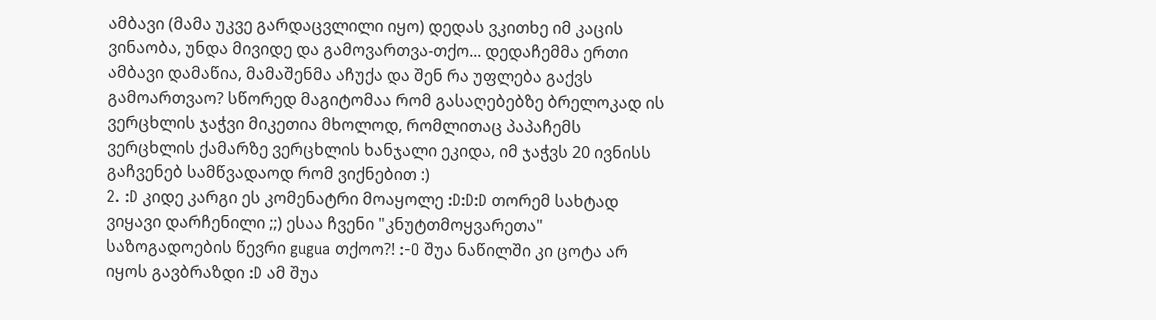ამბავი (მამა უკვე გარდაცვლილი იყო) დედას ვკითხე იმ კაცის ვინაობა, უნდა მივიდე და გამოვართვა-თქო... დედაჩემმა ერთი ამბავი დამაწია, მამაშენმა აჩუქა და შენ რა უფლება გაქვს გამოართვაო? სწორედ მაგიტომაა რომ გასაღებებზე ბრელოკად ის ვერცხლის ჯაჭვი მიკეთია მხოლოდ, რომლითაც პაპაჩემს ვერცხლის ქამარზე ვერცხლის ხანჯალი ეკიდა, იმ ჯაჭვს 20 ივნისს გაჩვენებ სამწვადაოდ რომ ვიქნებით :)
2. :D კიდე კარგი ეს კომენატრი მოაყოლე :D:D:D თორემ სახტად ვიყავი დარჩენილი ;;) ესაა ჩვენი "კნუტთმოყვარეთა" საზოგადოების წევრი gugua თქოო?! :-O შუა ნაწილში კი ცოტა არ იყოს გავბრაზდი :D ამ შუა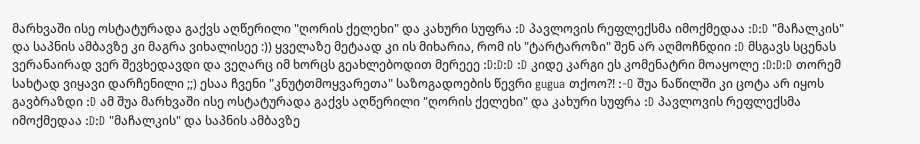მარხვაში ისე ოსტატურადა გაქვს აღწერილი "ღორის ქელეხი" და კახური სუფრა :D პავლოვის რეფლექსმა იმოქმედაა :D:D "მაჩალკის" და საპნის ამბავზე კი მაგრა ვიხალისეე :)) ყველაზე მეტაად კი ის მიხარია, რომ ის "ტარტაროზი" შენ არ აღმოჩნდიი :D მსგავს სცენას ვერანაირად ვერ შევხედავდი და ვეღარც იმ ხორცს გეახლებოდით მერეეე :D:D:D :D კიდე კარგი ეს კომენატრი მოაყოლე :D:D:D თორემ სახტად ვიყავი დარჩენილი ;;) ესაა ჩვენი "კნუტთმოყვარეთა" საზოგადოების წევრი gugua თქოო?! :-O შუა ნაწილში კი ცოტა არ იყოს გავბრაზდი :D ამ შუა მარხვაში ისე ოსტატურადა გაქვს აღწერილი "ღორის ქელეხი" და კახური სუფრა :D პავლოვის რეფლექსმა იმოქმედაა :D:D "მაჩალკის" და საპნის ამბავზე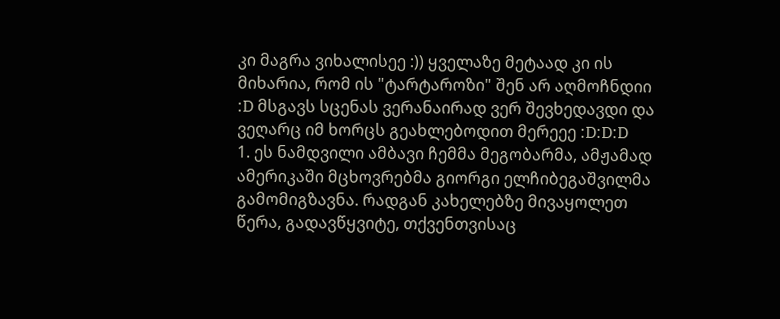კი მაგრა ვიხალისეე :)) ყველაზე მეტაად კი ის მიხარია, რომ ის "ტარტაროზი" შენ არ აღმოჩნდიი :D მსგავს სცენას ვერანაირად ვერ შევხედავდი და ვეღარც იმ ხორცს გეახლებოდით მერეეე :D:D:D
1. ეს ნამდვილი ამბავი ჩემმა მეგობარმა, ამჟამად ამერიკაში მცხოვრებმა გიორგი ელჩიბეგაშვილმა გამომიგზავნა. რადგან კახელებზე მივაყოლეთ წერა, გადავწყვიტე, თქვენთვისაც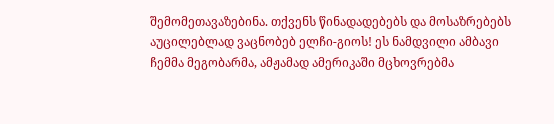შემომეთავაზებინა. თქვენს წინადადებებს და მოსაზრებებს აუცილებლად ვაცნობებ ელჩი-გიოს! ეს ნამდვილი ამბავი ჩემმა მეგობარმა, ამჟამად ამერიკაში მცხოვრებმა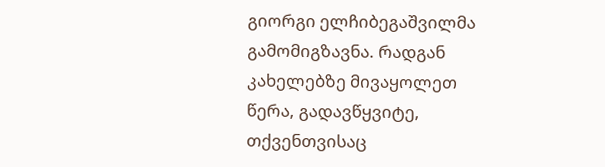გიორგი ელჩიბეგაშვილმა გამომიგზავნა. რადგან კახელებზე მივაყოლეთ წერა, გადავწყვიტე, თქვენთვისაც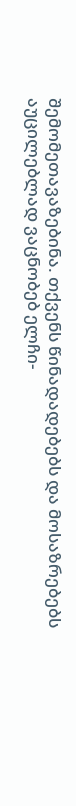შემომეთავაზებინა. თქვენს წინადადებებს და მოსაზრებებს აუცილებლად ვაცნობებ ელჩი-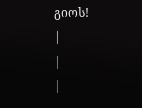გიოს!
|
|
|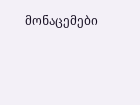მონაცემები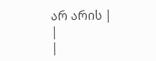არ არის |
|
|